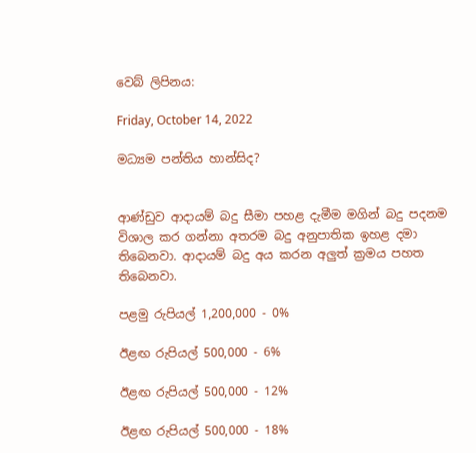වෙබ් ලිපිනය:

Friday, October 14, 2022

මධ්‍යම පන්තිය හාන්සිද?


ආණ්ඩුව ආදායම් බදු සීමා පහළ දැමීම මගින් බදු පදනම විශාල කර ගන්නා අතරම බදු අනුපාතික ඉහළ දමා තිබෙනවා. ආදායම් බදු අය කරන අලුත් ක්‍රමය පහත තිබෙනවා.

පළමු රුපියල් 1,200,000 - 0%

ඊළඟ රුපියල් 500,000 - 6%

ඊළඟ රුපියල් 500,000 - 12%

ඊළඟ රුපියල් 500,000 - 18%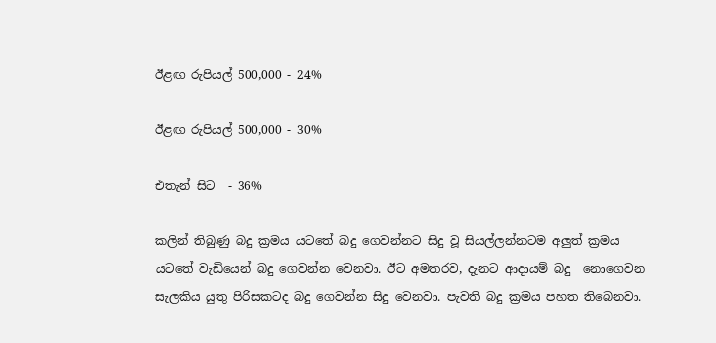ඊළඟ රුපියල් 500,000 - 24%

ඊළඟ රුපියල් 500,000 - 30%

එතැන් සිට  - 36%

කලින් තිබුණු බදු ක්‍රමය යටතේ බදු ගෙවන්නට සිදු වූ සියල්ලන්නටම අලුත් ක්‍රමය යටතේ වැඩියෙන් බදු ගෙවන්න වෙනවා. ඊට අමතරව, දැනට ආදායම් බදු  නොගෙවන සැලකිය යුතු පිරිසකටද බදු ගෙවන්න සිදු වෙනවා. පැවති බදු ක්‍රමය පහත තිබෙනවා.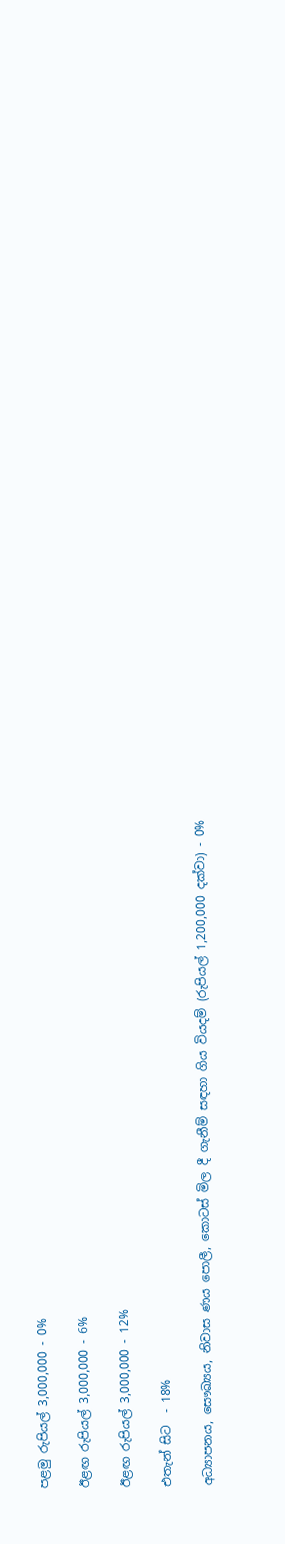පළමු රුපියල් 3,000,000 - 0%

ඊළඟ රුපියල් 3,000,000 - 6%

ඊළඟ රුපියල් 3,000,000 - 12%

එතැන් සිට  - 18%

අධ්‍යාපනය, සෞඛ්‍යය, නිවාස ණය පොලී, කොටස් මිල දී ගැනීම් සඳහා ගිය වියදම් (රුපියල් 1,200,000 දක්වා) - 0%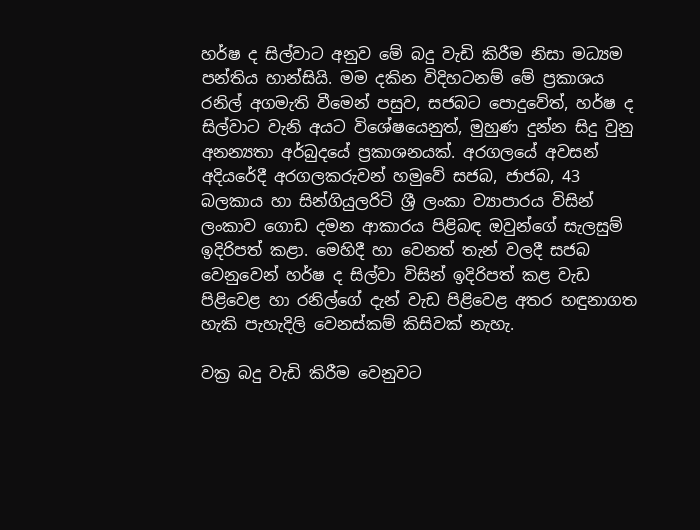හර්ෂ ද සිල්වාට අනුව මේ බදු වැඩි කිරීම නිසා මධ්‍යම පන්තිය හාන්සියි. මම දකින විදිහටනම් මේ ප්‍රකාශය රනිල් අගමැති වීමෙන් පසුව, සජබට පොදුවේත්, හර්ෂ ද සිල්වාට වැනි අයට විශේෂයෙනුත්, මුහුණ දුන්න සිදු වුනු අනන්‍යතා අර්බුදයේ ප්‍රකාශනයක්. අරගලයේ අවසන් අදියරේදී අරගලකරුවන් හමුවේ සජබ, ජාජබ, 43 බලකාය හා සින්ගියුලරිටි ශ්‍රී ලංකා ව්‍යාපාරය විසින් ලංකාව ගොඩ දමන ආකාරය පිළිබඳ ඔවුන්ගේ සැලසුම් ඉදිරිපත් කළා. මෙහිදී හා වෙනත් තැන් වලදී සජබ වෙනුවෙන් හර්ෂ ද සිල්වා විසින් ඉදිරිපත් කළ වැඩ පිළිවෙළ හා රනිල්ගේ දැන් වැඩ පිළිවෙළ අතර හඳුනාගත හැකි පැහැදිලි වෙනස්කම් කිසිවක් නැහැ.

වක්‍ර බදු වැඩි කිරීම වෙනුවට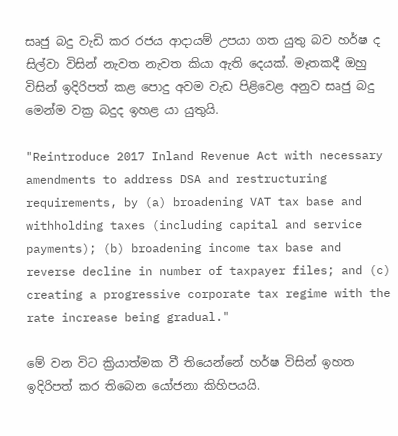සෘජු බදු වැඩි කර රජය ආදායම් උපයා ගත යුතු බව හර්ෂ ද සිල්වා විසින් නැවත නැවත කියා ඇති දෙයක්. මෑතකදී ඔහු විසින් ඉදිරිපත් කළ පොදු අවම වැඩ පිළිවෙළ අනුව සෘජු බදු මෙන්ම වක්‍ර බදුද ඉහළ යා යුතුයි.

"Reintroduce 2017 Inland Revenue Act with necessary amendments to address DSA and restructuring requirements, by (a) broadening VAT tax base and withholding taxes (including capital and service payments); (b) broadening income tax base and reverse decline in number of taxpayer files; and (c) creating a progressive corporate tax regime with the rate increase being gradual."

මේ වන විට ක්‍රියාත්මක වී තියෙන්නේ හර්ෂ විසින් ඉහත ඉදිරිපත් කර තිබෙන යෝජනා කිහිපයයි.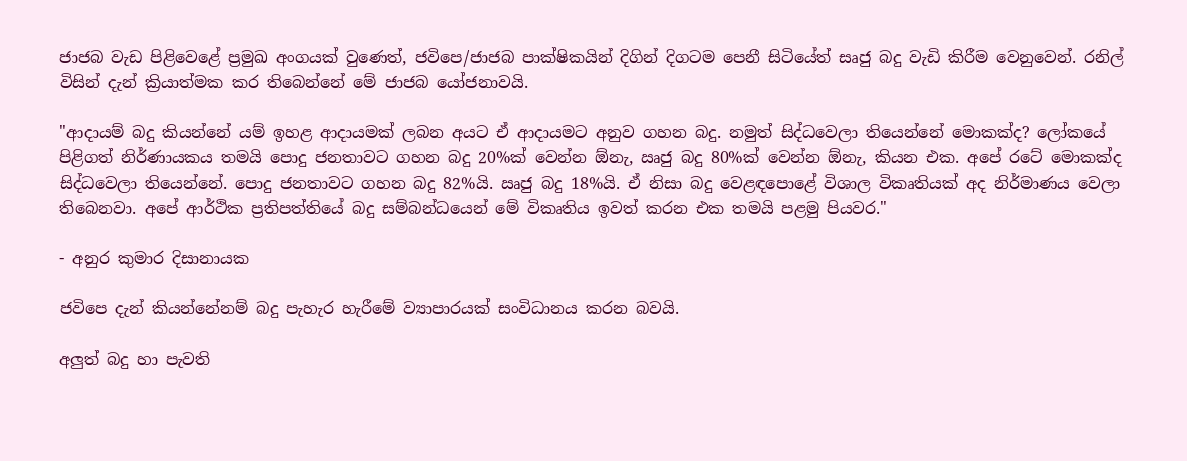ජාජබ වැඩ පිළිවෙළේ ප්‍රමුඛ අංගයක් වුණෙත්, ජවිපෙ/ජාජබ පාක්ෂිකයින් දිගින් දිගටම පෙනී සිටියේත් සෘජු බදු වැඩි කිරීම වෙනුවෙන්. රනිල් විසින් දැන් ක්‍රියාත්මක කර තිබෙන්නේ මේ ජාජබ යෝජනාවයි.

"ආදායම් බදු කියන්නේ යම් ඉහළ ආදායමක් ලබන අයට ඒ ආදායමට අනුව ගහන බදු. නමුත් සිද්ධවෙලා තියෙන්නේ මොකක්ද? ලෝකයේ පිළිගත් නිර්ණායකය තමයි පොදු ජනතාවට ගහන බදු 20%ක් වෙන්න ඕනැ, ඍජු බදු 80%ක් වෙන්න ඕනැ, කියන එක. අපේ රටේ මොකක්ද සිද්ධවෙලා තියෙන්නේ. පොදු ජනතාවට ගහන බදු 82%යි. ඍජු බදු 18%යි. ඒ නිසා බදු වෙළඳපොළේ විශාල විකෘතියක් අද නිර්මාණය වෙලා තිබෙනවා. අපේ ආර්ථික ප්‍රතිපත්තියේ බදු සම්බන්ධයෙන් මේ විකෘතිය ඉවත් කරන එක තමයි පළමු පියවර."

- අනුර කුමාර දිසානායක

ජවිපෙ දැන් කියන්නේනම් බදු පැහැර හැරීමේ ව්‍යාපාරයක් සංවිධානය කරන බවයි.

අලුත් බදු හා පැවති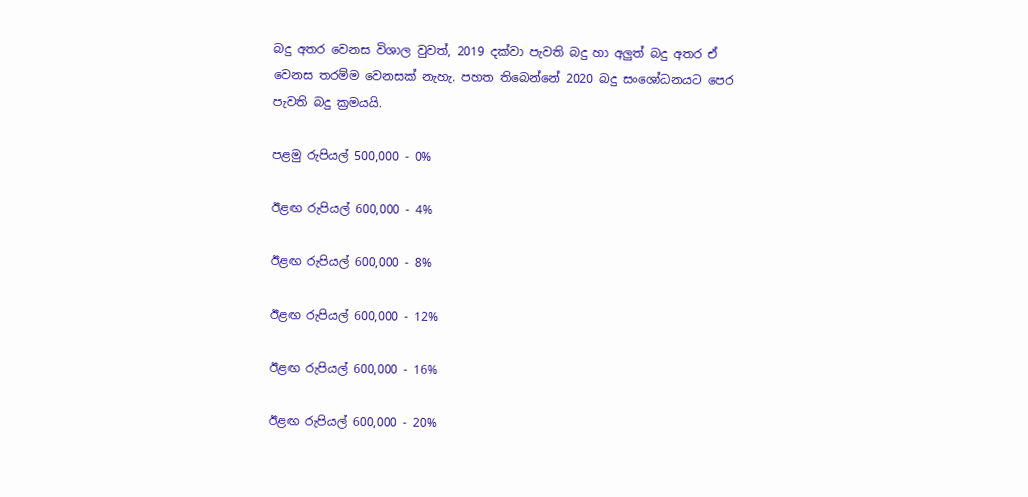බදු අතර වෙනස විශාල වුවත්, 2019 දක්වා පැවති බදු හා අලුත් බදු අතර ඒ වෙනස තරම්ම වෙනසක් නැහැ. පහත තිබෙන්නේ 2020 බදු සංශෝධනයට පෙර පැවති බදු ක්‍රමයයි.

පළමු රුපියල් 500,000 - 0%

ඊළඟ රුපියල් 600,000 - 4%

ඊළඟ රුපියල් 600,000 - 8%

ඊළඟ රුපියල් 600,000 - 12%

ඊළඟ රුපියල් 600,000 - 16%

ඊළඟ රුපියල් 600,000 - 20%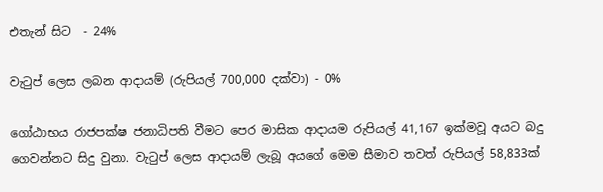එතැන් සිට  - 24%

වැටුප් ලෙස ලබන ආදායම් (රුපියල් 700,000 දක්වා) - 0%

ගෝඨාභය රාජපක්ෂ ජනාධිපති වීමට පෙර මාසික ආදායම රුපියල් 41,167 ඉක්මවූ අයට බදු ගෙවන්නට සිදු වුනා. වැටුප් ලෙස ආදායම් ලැබූ අයගේ මෙම සීමාව තවත් රුපියල් 58,833ක්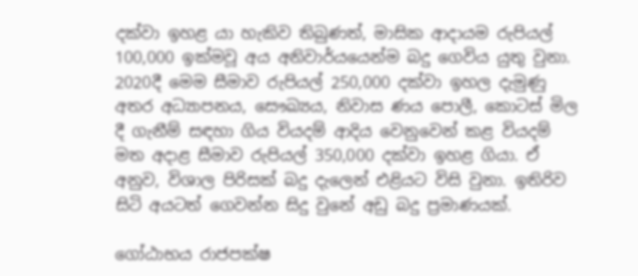දක්වා ඉහළ යා හැකිව තිබුණත්, මාසික ආදායම රුපියල් 100,000 ඉක්මවූ අය අනිවාර්යයෙන්ම බදු ගෙවිය යුතු වුනා. 2020දී මෙම සීමාව රුපියල් 250,000 දක්වා ඉහල දැමුණු අතර අධ්‍යාපනය, සෞඛ්‍යය, නිවාස ණය පොලී, කොටස් මිල දී ගැනීම් සඳහා ගිය වියදම් ආදිය වෙනුවෙන් කළ වියදම් මත අදාළ සීමාව රුපියල් 350,000 දක්වා ඉහළ ගියා. ඒ අනුව, විශාල පිරිසක් බදු දැලෙන් එළියට විසි වුනා. ඉතිරිව සිටි අයටත් ගෙවන්න සිදු වුනේ අඩු බදු ප්‍රමාණයක්.

ගෝඨාභය රාජපක්ෂ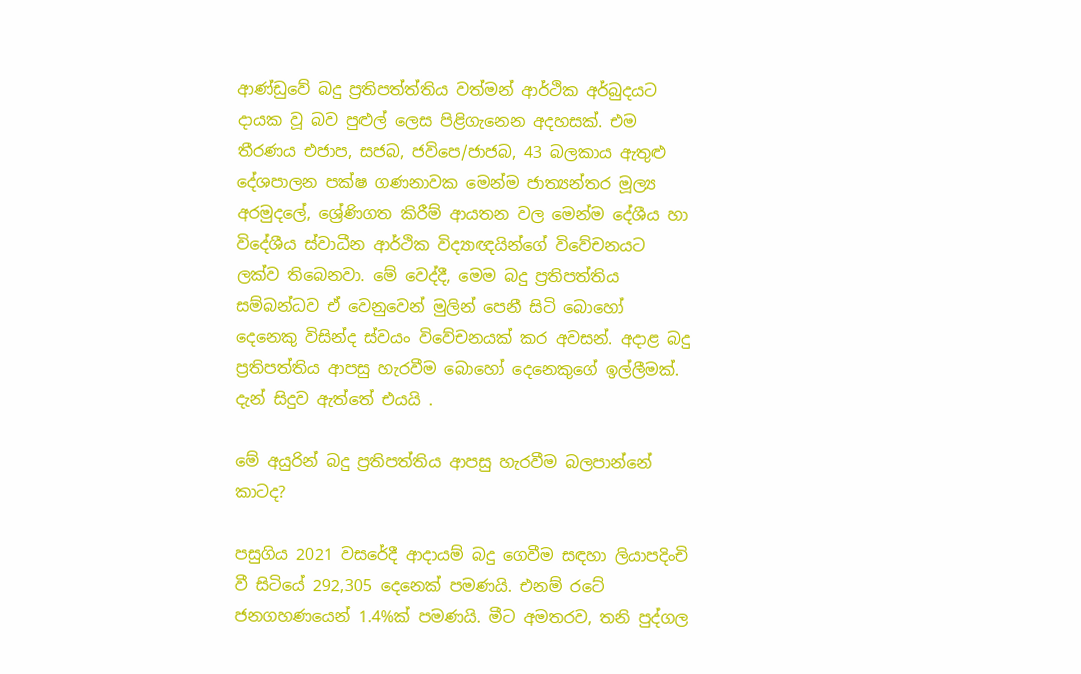ආණ්ඩුවේ බදු ප්‍රතිපත්ත්තිය වත්මන් ආර්ථික අර්බුදයට දායක වූ බව පුළුල් ලෙස පිළිගැනෙන අදහසක්. එම තීරණය එජාප, සජබ, ජවිපෙ/ජාජබ, 43 බලකාය ඇතුළු දේශපාලන පක්ෂ ගණනාවක මෙන්ම ජාත්‍යන්තර මූල්‍ය අරමුදලේ, ශ්‍රේණිගත කිරීම් ආයතන වල මෙන්ම දේශීය හා විදේශීය ස්වාධීන ආර්ථික විද්‍යාඥයින්ගේ විවේචනයට ලක්ව තිබෙනවා. මේ වෙද්දී, මෙම බදු ප්‍රතිපත්තිය සම්බන්ධව ඒ වෙනුවෙන් මුලින් පෙනී සිටි බොහෝ දෙනෙකු විසින්ද ස්වයං විවේචනයක් කර අවසන්. අදාළ බදු ප්‍රතිපත්තිය ආපසු හැරවීම බොහෝ දෙනෙකුගේ ඉල්ලීමක්. දැන් සිදුව ඇත්තේ එයයි .

මේ අයුරින් බදු ප්‍රතිපත්තිය ආපසු හැරවීම බලපාන්නේ කාටද?

පසුගිය 2021 වසරේදී ආදායම් බදු ගෙවීම සඳහා ලියාපදිංචි වී සිටියේ 292,305 දෙනෙක් පමණයි. එනම් රටේ ජනගහණයෙන් 1.4%ක් පමණයි. මීට අමතරව, තනි පුද්ගල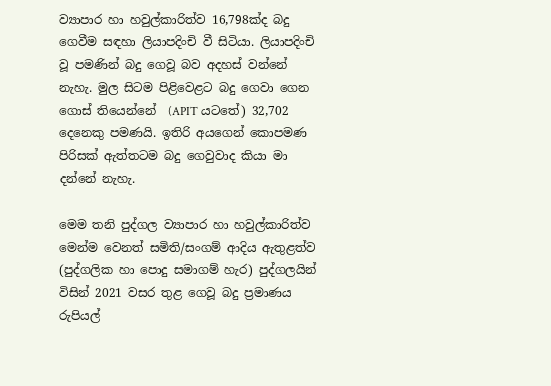ව්‍යාපාර හා හවුල්කාරිත්ව 16,798ක්ද බදු ගෙවීම සඳහා ලියාපදිංචි වී සිටියා. ලියාපදිංචි වූ පමණින් බදු ගෙවූ බව අදහස් වන්නේ නැහැ. මුල සිටම පිළිවෙළට බදු ගෙවා ගෙන ගොස් තියෙන්නේ  (APIT යටතේ) 32,702 දෙනෙකු පමණයි. ඉතිරි අයගෙන් කොපමණ පිරිසක් ඇත්තටම බදු ගෙවුවාද කියා මා දන්නේ නැහැ.

මෙම තනි පුද්ගල ව්‍යාපාර හා හවුල්කාරිත්ව මෙන්ම වෙනත් සමිති/සංගම් ආදිය ඇතුළත්ව (පුද්ගලික හා පොදු සමාගම් හැර) පුද්ගලයින් විසින් 2021 වසර තුළ ගෙවූ බදු ප්‍රමාණය රුපියල්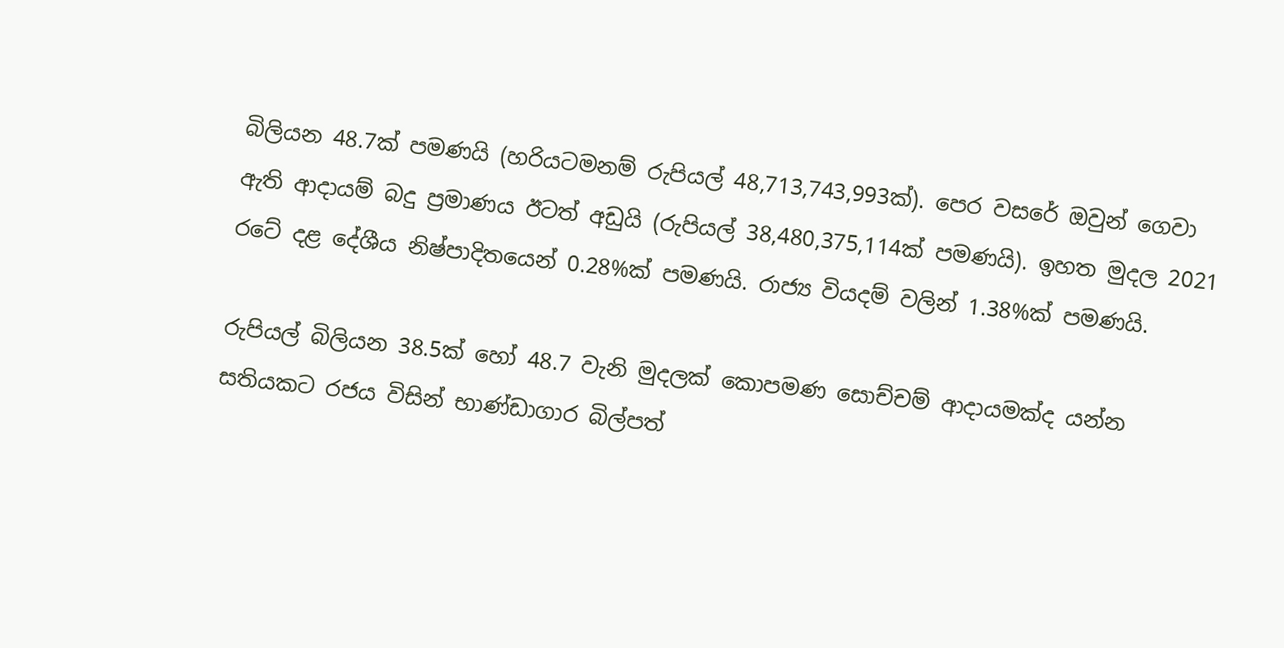බිලියන 48.7ක් පමණයි (හරියටමනම් රුපියල් 48,713,743,993ක්). පෙර වසරේ ඔවුන් ගෙවා ඇති ආදායම් බදු ප්‍රමාණය ඊටත් අඩුයි (රුපියල් 38,480,375,114ක් පමණයි). ඉහත මුදල 2021 රටේ දළ දේශීය නිෂ්පාදිතයෙන් 0.28%ක් පමණයි. රාජ්‍ය වියදම් වලින් 1.38%ක් පමණයි.

රුපියල් බිලියන 38.5ක් හෝ 48.7 වැනි මුදලක් කොපමණ සොච්චම් ආදායමක්ද යන්න සතියකට රජය විසින් භාණ්ඩාගාර බිල්පත්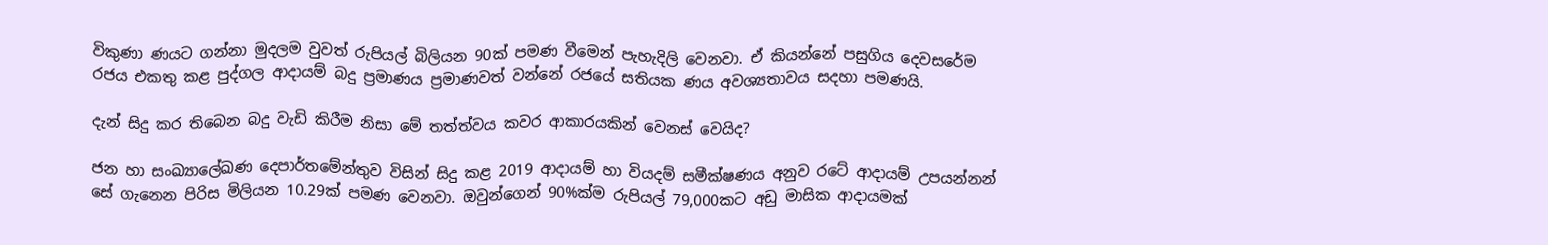විකුණා ණයට ගන්නා මුදලම වුවත් රුපියල් බිලියන 90ක් පමණ වීමෙන් පැහැදිලි වෙනවා. ඒ කියන්නේ පසුගිය දෙවසරේම රජය එකතු කළ පුද්ගල ආදායම් බදු ප්‍රමාණය ප්‍රමාණවත් වන්නේ රජයේ සතියක ණය අවශ්‍යතාවය සදහා පමණයි.

දැන් සිදු කර තිබෙන බදු වැඩි කිරීම නිසා මේ තත්ත්වය කවර ආකාරයකින් වෙනස් වෙයිද?

ජන හා සංඛ්‍යාලේඛණ දෙපාර්තමේන්තුව විසින් සිදු කළ 2019 ආදායම් හා වියදම් සමීක්ෂණය අනුව රටේ ආදායම් උපයන්නන් සේ ගැනෙන පිරිස මිලියන 10.29ක් පමණ වෙනවා. ඔවුන්ගෙන් 90%ක්ම රුපියල් 79,000කට අඩු මාසික ආදායමක්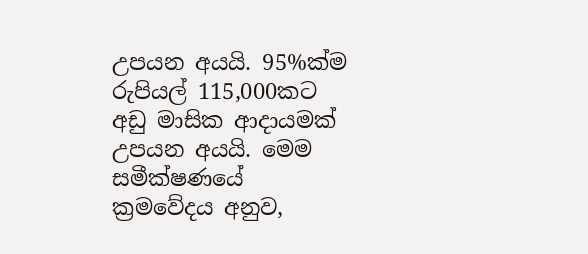උපයන අයයි. 95%ක්ම රුපියල් 115,000කට අඩු මාසික ආදායමක් උපයන අයයි. මෙම සමීක්ෂණයේ ක්‍රමවේදය අනුව,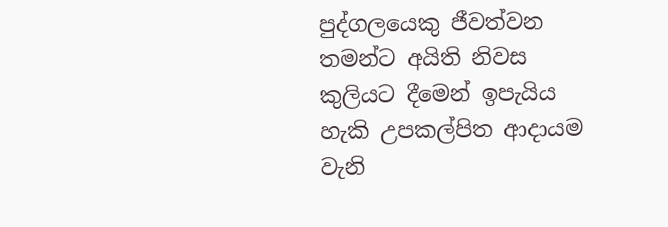පුද්ගලයෙකු ජීවත්වන තමන්ට අයිති නිවස කුලියට දීමෙන් ඉපැයිය හැකි උපකල්පිත ආදායම වැනි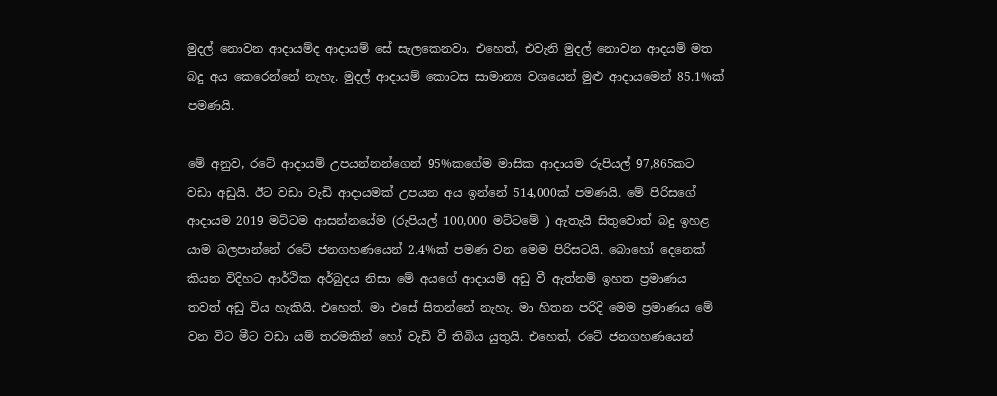මුදල් නොවන ආදායම්ද ආදායම් සේ සැලකෙනවා. එහෙත්, එවැනි මුදල් නොවන ආදයම් මත බදු අය කෙරෙන්නේ නැහැ. මුදල් ආදායම් කොටස සාමාන්‍ය වශයෙන් මුළු ආදායමෙන් 85.1%ක් පමණයි.

මේ අනුව, රටේ ආදායම් උපයන්නන්ගෙන් 95%කගේම මාසික ආදායම රුපියල් 97,865කට වඩා අඩුයි. ඊට වඩා වැඩි ආදායමක් උපයන අය ඉන්නේ 514,000ක් පමණයි. මේ පිරිසගේ ආදායම 2019 මට්ටම ආසන්නයේම (රුපියල් 100,000 මට්ටමේ ) ඇතැයි සිතුවොත් බදු ඉහළ යාම බලපාන්නේ රටේ ජනගහණයෙන් 2.4%ක් පමණ වන මෙම පිරිසටයි. බොහෝ දෙනෙක්  කියන විදිහට ආර්ථික අර්බුදය නිසා මේ අයගේ ආදායම් අඩු වී ඇත්නම් ඉහත ප්‍රමාණය තවත් අඩු විය හැකියි. එහෙත්. මා එසේ සිතන්නේ නැහැ. මා හිතන පරිදි මෙම ප්‍රමාණය මේ වන විට මීට වඩා යම් තරමකින් හෝ වැඩි වී තිබිය යුතුයි. එහෙත්, රටේ ජනගහණයෙන්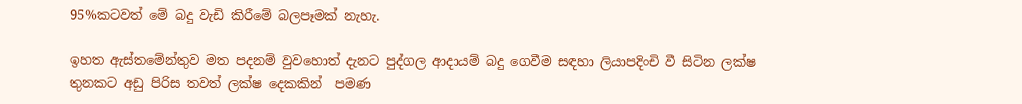95%කටවත් මේ බදු වැඩි කිරීමේ බලපෑමක් නැහැ.

ඉහත ඇස්තමේන්තුව මත පදනම් වුවහොත් දැනට පුද්ගල ආදායම් බදු ගෙවීම සඳහා ලියාපදිංචි වී සිටින ලක්ෂ තුනකට අඩු පිරිස තවත් ලක්ෂ දෙකකින්  පමණ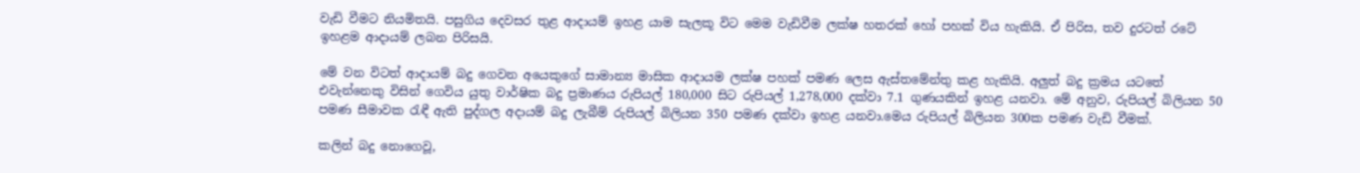වැඩි වීමට නියමිතයි. පසුගිය දෙවසර තුළ ආදායම් ඉහළ යාම සැලකූ විට මෙම වැඩිවීම ලක්ෂ හතරක් හෝ පහක් විය හැකියි. ඒ පිරිස, තව දුරටත් රටේ ඉහළම ආදායම් ලබන පිරිසයි.

මේ වන විටත් ආදායම් බදු ගෙවන අයෙකුගේ සාමාන්‍ය මාසික ආදායම ලක්ෂ පහක් පමණ ලෙස ඇස්තමේන්තු කළ හැකියි. අලුත් බදු ක්‍රමය යටතේ එවැන්නෙකු විසින් ගෙවිය යුතු වාර්ෂික බදු ප්‍රමාණය රුපියල් 180,000 සිට රුපියල් 1,278,000 දක්වා 7.1 ගුණයකින් ඉහළ යනවා. මේ අනුව, රුපියල් බිලියන 50 පමණ සීමාවක රැඳී ඇති පුද්ගල අදායම් බදු ලැබීම් රුපියල් බිලියන 350 පමණ දක්වා ඉහළ යනවා.මෙය රුපියල් බිලියන 300ක පමණ වැඩි වීමක්.

කලින් බදු නොගෙවූ,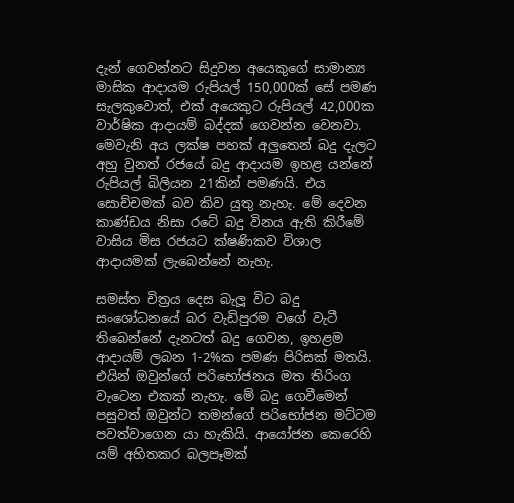දැන් ගෙවන්නට සිදුවන අයෙකුගේ සාමාන්‍ය මාසික ආදායම රුපියල් 150,000ක් සේ පමණ සැලකුවොත්, එක් අයෙකුට රුපියල් 42,000ක වාර්ෂික ආදායම් බද්දක් ගෙවන්න වෙනවා. මෙවැනි අය ලක්ෂ පහක් අලුතෙන් බදු දැලට අහු වුනත් රජයේ බදු ආදායම ඉහළ යන්නේ රුපියල් බිලියන 21කින් පමණයි. එය සොච්චමක් බව කිව යුතු නැහැ. මේ දෙවන කාණ්ඩය නිසා රටේ බදු විනය ඇති කිරීමේ වාසිය මිස රජයට ක්ෂණිකව විශාල ආදායමක් ලැබෙන්නේ නැහැ.

සමස්ත චිත්‍රය දෙස බැලූ විට බදු සංශෝධනයේ බර වැඩිපුරම වගේ වැටී තිබෙන්නේ දැනටත් බදු ගෙවන, ඉහළම ආදායම් ලබන 1-2%ක පමණ පිරිසක් මතයි. එයින් ඔවුන්ගේ පරිභෝජනය මත තිරිංග වැටෙන එකක් නැහැ. මේ බදු ගෙවීමෙන් පසුවත් ඔවුන්ට තමන්ගේ පරිභෝජන මට්ටම පවත්වාගෙන යා හැකියි. ආයෝජන කෙරෙහි යම් අහිතකර බලපෑමක්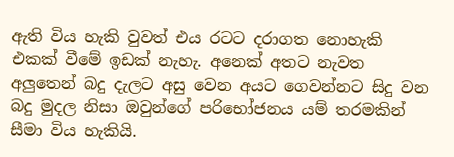ඇති විය හැකි වුවත් එය රටට දරාගත නොහැකි එකක් වීමේ ඉඩක් නැහැ. අනෙක් අතට නැවත අලුතෙන් බදු දැලට අසු වෙන අයට ගෙවන්නට සිදු වන බදු මුදල නිසා ඔවුන්ගේ පරිභෝජනය යම් තරමකින් සීමා විය හැකියි.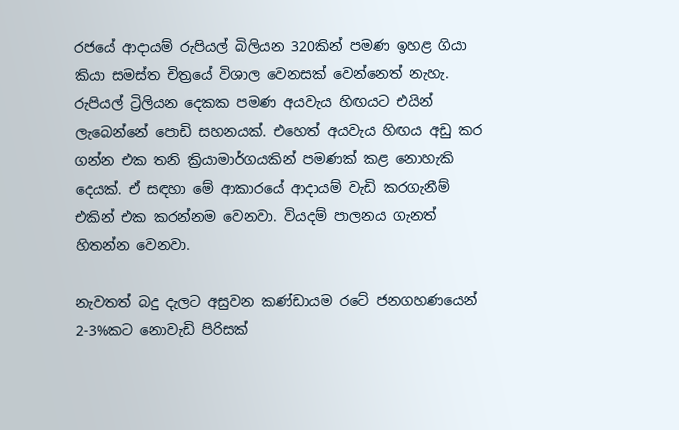රජයේ ආදායම් රුපියල් බිලියන 320කින් පමණ ඉහළ ගියා කියා සමස්ත චිත්‍රයේ විශාල වෙනසක් වෙන්නෙත් නැහැ. රුපියල් ට්‍රිලියන දෙකක පමණ අයවැය හිඟයට එයින් ලැබෙන්නේ පොඩි සහනයක්. එහෙත් අයවැය හිඟය අඩු කර ගන්න එක තනි ක්‍රියාමාර්ගයකින් පමණක් කළ නොහැකි දෙයක්. ඒ සඳහා මේ ආකාරයේ ආදායම් වැඩි කරගැනීම් එකින් එක කරන්නම වෙනවා. වියදම් පාලනය ගැනත් හිතන්න වෙනවා.

නැවතත් බදු දැලට අසුවන කණ්ඩායම රටේ ජනගහණයෙන් 2-3%කට නොවැඩි පිරිසක්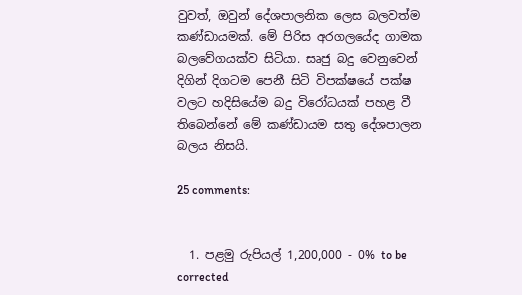වුවත්, ඔවුන් දේශපාලනික ලෙස බලවත්ම කණ්ඩායමක්. මේ පිරිස අරගලයේද ගාමක බලවේගයක්ව සිටියා. සෘජු බදු වෙනුවෙන් දිගින් දිගටම පෙනී සිටි විපක්ෂයේ පක්ෂ වලට හදිසියේම බදු විරෝධයක් පහළ වී තිබෙන්නේ මේ කණ්ඩායම සතු දේශපාලන බලය නිසයි.

25 comments:


  1. පළමු රුපියල් 1,200,000 - 0% to be corrected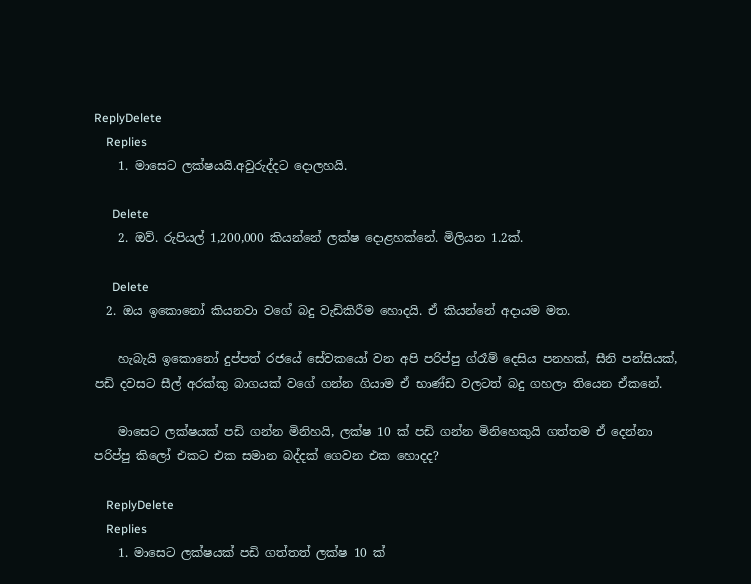ReplyDelete
    Replies
    1. මාසෙට ලක්ෂයයි.අවුරුද්දට දොලහයි.

      Delete
    2. ඔව්. රුපියල් 1,200,000 කියන්නේ ලක්ෂ දොළහක්නේ. මිලියන 1.2ක්.

      Delete
  2. ඔය ඉකොනෝ කියනවා වගේ බදු වැඩිකිරීම හොදයි. ඒ කියන්නේ අදායම මත.

    හැබැයි ඉකොනෝ දුප්පත් රජයේ සේවකයෝ වන අපි පරිප්පු ග්රෑම් දෙසිය පනහක්, සීනි පන්සියක්, පඩි දවසට සීල් අරක්කු බාගයක් වගේ ගන්න ගියාම ඒ භාණ්ඩ වලටත් බදු ගහලා තියෙන ඒකනේ.

    මාසෙට ලක්ෂයක් පඩි ගන්න මිනිහයි, ලක්ෂ 10 ක්‌ පඩි ගන්න මිනිහෙකුයි ගත්තම ඒ දෙන්නා පරිප්පු කිලෝ එකට එක සමාන බද්දක් ගෙවන එක හොදද?

    ReplyDelete
    Replies
    1. මාසෙට ලක්ෂයක් පඩි ගත්තත් ලක්ෂ 10 ක්‌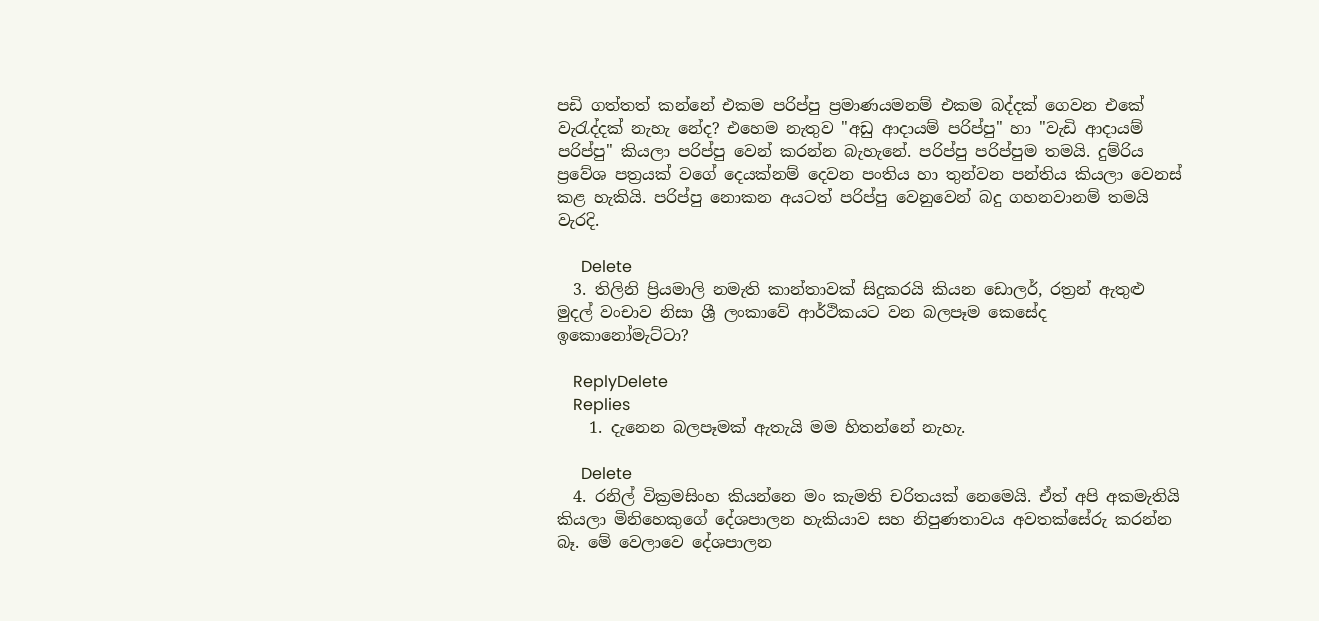පඩි ගත්තත් කන්නේ එකම පරිප්පු ප්‍රමාණයමනම් එකම බද්දක් ගෙවන එකේ වැරැද්දක් නැහැ නේද? එහෙම නැතුව "අඩු ආදායම් පරිප්පු" හා "වැඩි ආදායම් පරිප්පු" කියලා පරිප්පු වෙන් කරන්න බැහැනේ. පරිප්පු පරිප්පුම තමයි. දුම්රිය ප්‍රවේශ පත්‍රයක් වගේ දෙයක්නම් දෙවන පංතිය හා තුන්වන පන්තිය කියලා වෙනස් කළ හැකියි. පරිප්පු නොකන අයටත් පරිප්පු වෙනුවෙන් බදු ගහනවානම් තමයි වැරදි.

      Delete
  3. තිලිනි ප්‍රියමාලි නමැති කාන්තාවක් සිදුකරයි කියන ඩොලර්, රත්‍රන් ඇතුළු මුදල් වංචාව නිසා ශ්‍රී ලංකාවේ ආර්ථිකයට වන බලපෑම කෙසේද ඉකොනෝමැට්ටා?

    ReplyDelete
    Replies
    1. දැනෙන බලපෑමක් ඇතැයි මම හිතන්නේ නැහැ.

      Delete
  4. රනිල් වික්‍රමසිංහ කියන්නෙ මං කැමති චරිතයක් නෙමෙයි. ඒත් අපි අකමැතියි කියලා මිනිහෙකුගේ දේශපාලන හැකියාව සහ නිපුණතාවය අවතක්සේරු කරන්න බෑ. මේ වෙලාවෙ දේශපාලන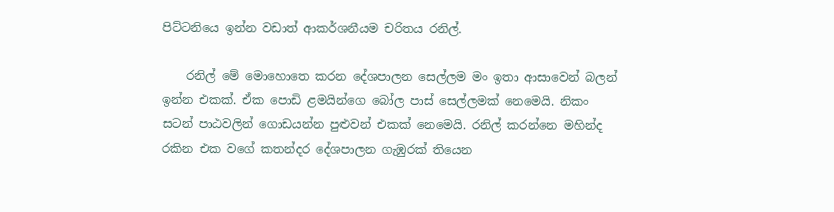පිට්ටනියෙ ඉන්න වඩාත් ආකර්ශනීයම චරිතය රනිල්.

    රනිල් මේ මොහොතෙ කරන දේශපාලන සෙල්ලම මං ඉතා ආසාවෙන් බලන් ඉන්න එකක්. ඒක පොඩි ළමයින්ගෙ බෝල පාස් සෙල්ලමක් නෙමෙයි. නිකං සටන් පාඨවලින් ගොඩයන්න පුළුවන් එකක් නෙමෙයි. රනිල් කරන්නෙ මහින්ද රකින එක වගේ කතන්දර දේශපාලන ගැඹුරක් තියෙන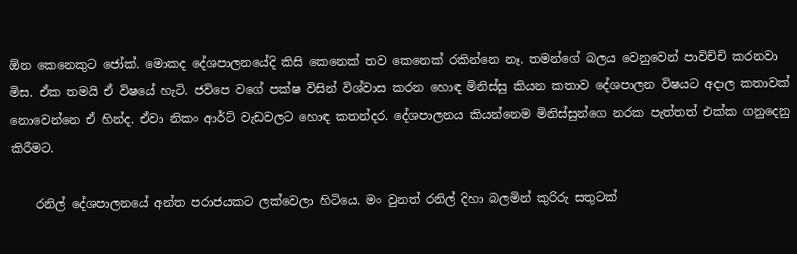ඕන කෙනෙකුට ජෝක්. මොකද දේශපාලනයේදි කිසි කෙනෙක් තව කෙනෙක් රකින්නෙ නෑ. තමන්ගේ බලය වෙනුවෙන් පාවිච්චි කරනවා මිස. ඒක තමයි ඒ විෂයේ හැටි. ජවිපෙ වගේ පක්ෂ විසින් විශ්වාස කරන හොඳ මිනිස්සු කියන කතාව දේශපාලන විෂයට අදාල කතාවක් නොවෙන්නෙ ඒ හින්ද. ඒවා නිකං ආර්ට් වැඩවලට හොඳ කතන්දර. දේශපාලනය කියන්නෙම මිනිස්සුන්ගෙ නරක පැත්තත් එක්ක ගනුදෙනු කිරීමට.

    රනිල් දේශපාලනයේ අන්ත පරාජයකට ලක්වෙලා හිටියෙ. මං වුනත් රනිල් දිහා බලමින් කුරිරු සතුටක්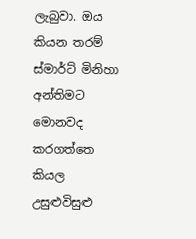ලැබුවා. ඔය කියන තරම් ස්මාර්ට් මිනිහා අන්තිමට මොනවද කරගත්තෙ කියල උසුළුවිසුළු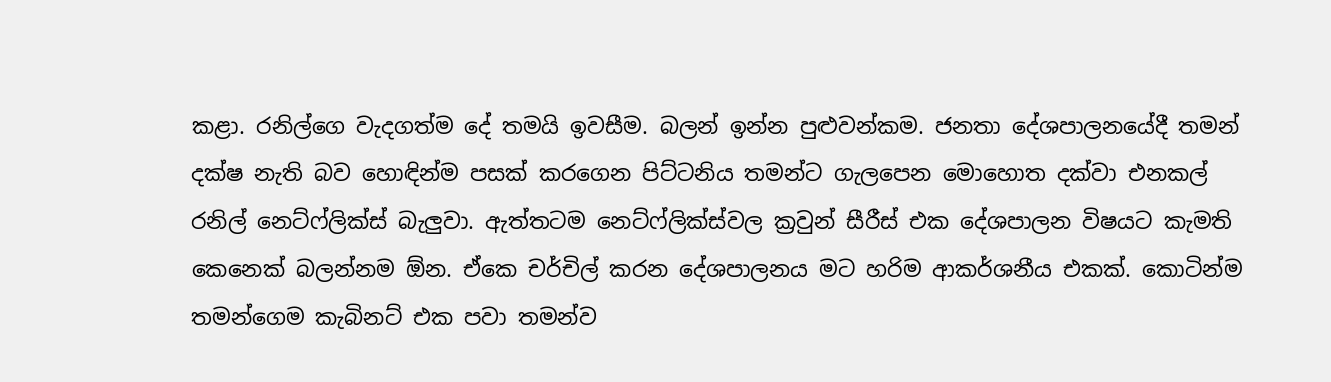කළා. රනිල්ගෙ වැදගත්ම දේ තමයි ඉවසීම. බලන් ඉන්න පුළුවන්කම. ජනතා දේශපාලනයේදී තමන් දක්ෂ නැති බව හොඳින්ම පසක් කරගෙන පිට්ටනිය තමන්ට ගැලපෙන මොහ‍ොත දක්වා එනකල් රනිල් නෙට්ෆ්ලික්ස් බැලුවා. ඇත්තටම නෙට්ෆ්ලික්ස්වල ක්‍රවුන් සීරීස් එක‍ දේශපාලන විෂයට කැමති කෙනෙක් බලන්නම ඕන. ඒකෙ චර්චිල් කරන දේශපාලනය මට හරිම ආකර්ශනීය එකක්. කොටින්ම තමන්ගෙම කැබිනට් එක පවා තමන්ව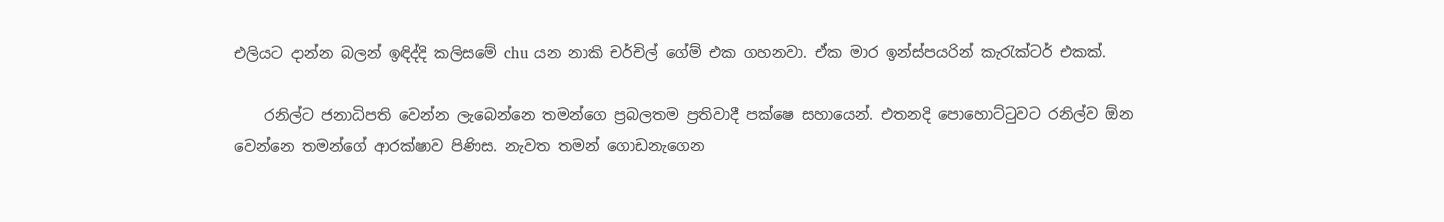එලියට දාන්න බලන් ඉඳිද්දි කලිසමේ chu යන නාකි චර්චිල් ගේම් එක ගහනවා. ඒක මාර ඉන්ස්පයරින් කැරැක්ටර් එකක්.

    රනිල්ට ජනාධිපති වෙන්න ලැබෙන්නෙ තමන්ගෙ ප්‍රබලතම ප්‍රතිවාදී පක්ෂෙ සහායෙන්. එතනදි පොහොට්ටුවට රනිල්ව ඕන වෙන්නෙ තමන්ගේ ආරක්ෂාව පිණිස. නැවත තමන් ගොඩනැගෙන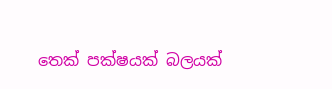තෙක් පක්ෂයක් බලයක්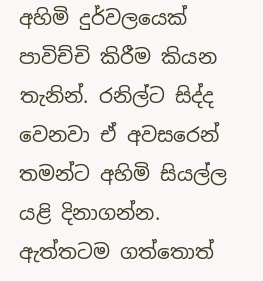අහිමි දුර්වලයෙක් පාවිච්චි කිරීම කියන තැනින්. රනිල්ට සිද්ද වෙනවා ඒ අවසරෙන් තමන්ට අහිමි සියල්ල යළි දිනාගන්න. ඇත්තටම ගත්තොත්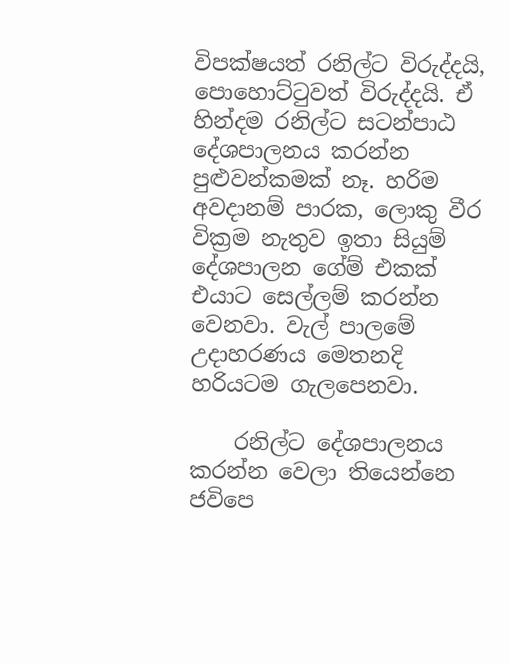විපක්ෂයත් රනිල්ට විරුද්දයි, පොහොට්ටුවත් විරුද්දයි. ඒ හින්දම රනිල්ට සටන්පාඨ දේශපාලනය කරන්න පුළුවන්කමක් නෑ. හරිම අවදානම් පාරක, ලොකු වීර වික්‍රම නැතුව ඉතා සියුම් දේශපාලන ගේම් එකක් එයාට සෙල්ලම් කරන්න වෙනවා. වැල් පාලමේ උදාහරණය මෙතනදි හරියටම ගැලපෙනවා.

    රනිල්ට දේශපාලනය කරන්න වෙලා තියෙන්නෙ ජවිපෙ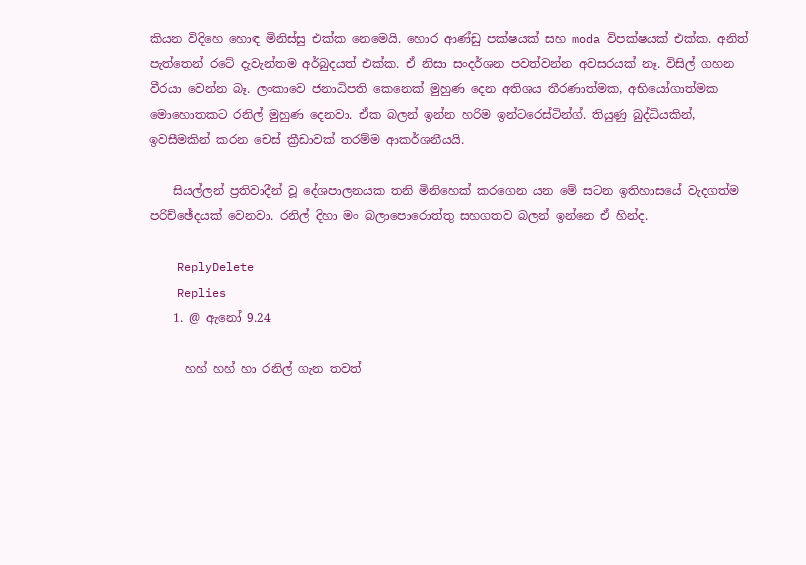කියන විදිහෙ හොඳ මිනිස්සු එක්ක නෙමෙයි. හොර ආණ්ඩු පක්ෂයක් සහ moda විපක්ෂයක් එක්ක. අනිත් පැත්තෙන් රටේ දැවැන්තම අර්බුදයත් එක්ක. ඒ නිසා සංදර්ශන පවත්වන්න අවසරයක් නෑ. විසිල් ගහන වීරයා වෙන්න බෑ. ලංකාවෙ ජනාධිපති කෙනෙක් මුහුණ දෙන අතිශය තීරණාත්මක, අභියෝගාත්මක මොහොතකට රනිල් මුහුණ දෙනවා. ඒක බලන් ඉන්න හරිම ඉන්ටරෙස්ටින්ග්. තියුණු බුද්ධියකින්, ඉවසීමකින් කරන චෙස් ක්‍රීඩාවක් තරම්ම ආකර්ශනීයයි.

    සියල්ලන් ප්‍රතිවාදීන් වූ දේශපාලනයක තනි මිනිහෙක් කරගෙන යන මේ සටන ඉතිහාසයේ වැදගත්ම පරිච්ඡේදයක් වෙනවා. රනිල් දිහා මං බලාපොරොත්තු සහගතව බලන් ඉන්නෙ ඒ හින්ද.

    ReplyDelete
    Replies
    1. @ ඇනෝ 9.24

      හහ් හහ් හා රනිල් ගැන තවත්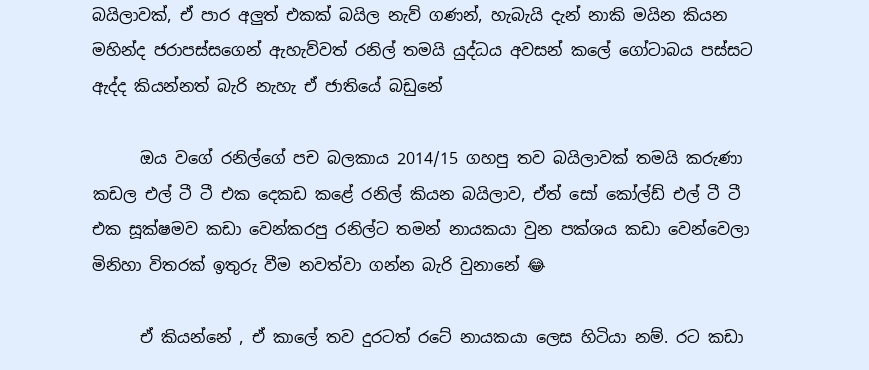බයිලාවක්, ඒ පාර අලුත් එකක් බයිල නැව් ගණන්, හැබැයි දැන් නාකි මයින කියන මහින්ද ජරාපස්සගෙන් ඇහැව්වත් රනිල් තමයි යුද්ධය අවසන් කලේ ගෝටාබය පස්සට ඇද්ද කියන්නත් බැරි නැහැ ඒ ජාතියේ බඩුනේ

      ඔය වගේ රනිල්ගේ පච බලකාය 2014/15 ගහපු තව බයිලාවක් තමයි කරුණා කඩල එල් ටී ටී එක දෙකඩ කළේ රනිල් කියන බයිලාව, ඒත් සෝ කෝල්ඩ් එල් ටී ටී එක සූක්ෂමව කඩා වෙන්කරපු රනිල්ට තමන් නායකයා වුන පක්ශය කඩා වෙන්වෙලා මිනිහා විතරක් ඉතුරු වීම නවත්වා ගන්න බැරි වුනානේ 😂

      ඒ කියන්නේ , ඒ කාලේ තව දුරටත් රටේ නායකයා ලෙස හිටියා නම්. රට කඩා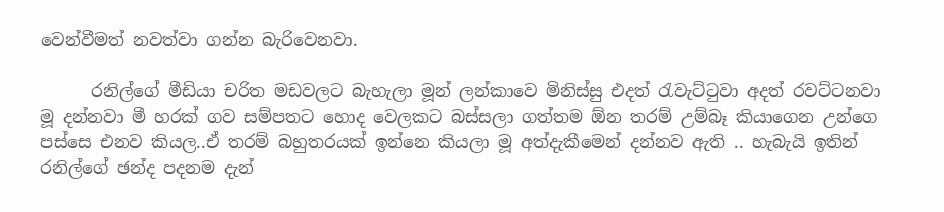වෙන්වීමත් නවත්වා ගන්න බැරිවෙනවා.

      රනිල්ගේ මීඩියා චරිත මඩවලට බැහැලා මූන් ලන්කාවෙ මිනිස්සු එදත් රැවැට්ටුවා අදත් රවට්ටනවා මූ දන්නවා මී හරක් ගව සම්පතට හොද වෙලකට බස්සලා ගත්තම ඕන තරම් උම්බෑ කියාගෙන උන්ගෙ පස්සෙ එනව කියල..ඒ තරම් බහුතරයක් ඉන්නෙ කියලා මූ අත්දැකීමෙන් දන්නව ඇති .. හැබැයි ඉතින් රනිල්ගේ ඡන්ද පදනම දැන්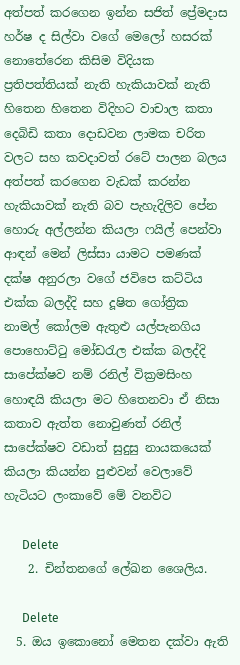අත්පත් කරගෙන ඉන්න සජිත් ප්‍රේමදාස හර්ෂ ද සිල්වා වගේ මෙලෝ හසරක් නොතේරෙන කිසිම විදියක ප්‍රතිපත්තියක් නැති හැකියාවක් නැති හිතෙන හිතෙන විදිහට වාචාල කතා දෙබිඩි කතා දොඩවන ලාමක චරිත වලට සහ කවදාවත් රටේ පාලන බලය අත්පත් කරගෙන වැඩක් කරන්න හැකියාවක් නැති බව පැහැදිලිව පේන හොරු අල්ලන්න කියලා ෆයිල් පෙන්වා ආඳන් මෙන් ලිස්සා යාමට පමණක් දක්ෂ අනුරලා වගේ ජවිපෙ කට්ටිය එක්ක බලද්දි සහ දූෂිත ගෝත්‍රික නාමල් කෝලම ඇතුළු යල්පැනගිය පොහොට්ටු මෝඩරැල එක්ක බලද්දි සාපේක්ෂව නම් රනිල් වික්‍රමසිංහ හොඳයි කියලා මට හිතෙනවා ඒ නිසා කතාව ඇත්ත නොවුණත් රනිල් සාපේක්ෂව වඩාත් සුදුසු නායකයෙක් කියලා කියන්න පුළුවන් වෙලාවේ හැටියට ලංකාවේ මේ වනවිට

      Delete
    2. චින්තනගේ ලේඛන ශෛලිය.

      Delete
  5. ඔය ඉකොනෝ මෙතන දක්වා ඇති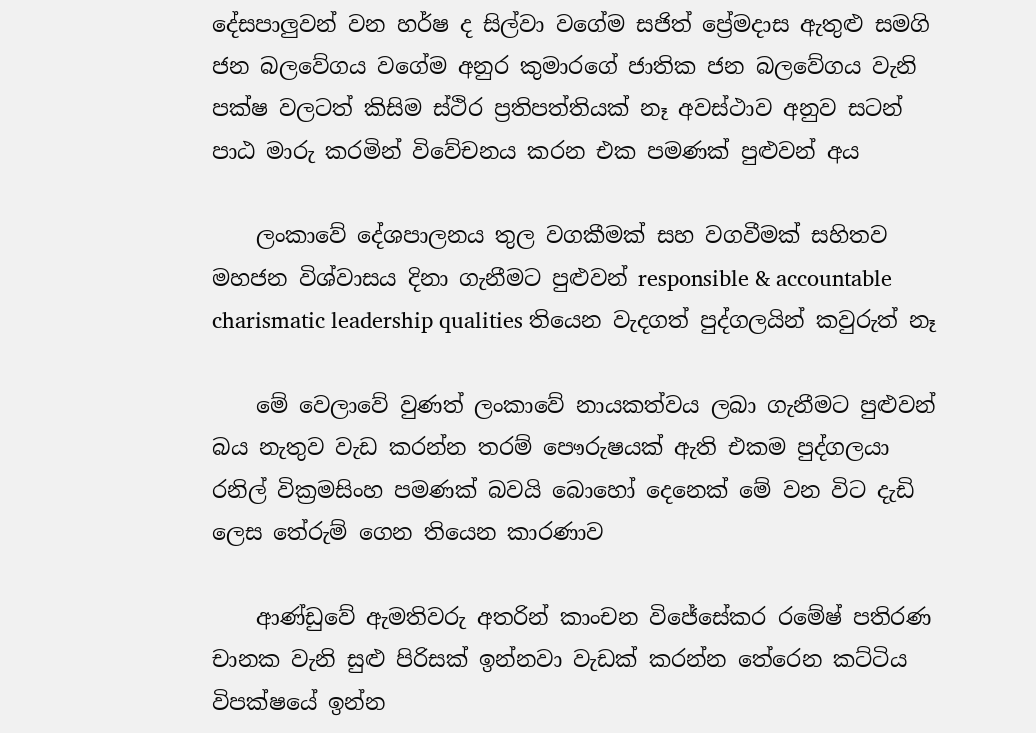දේසපාලුවන් වන හර්ෂ ද සිල්වා වගේම සජිත් ප්‍රේමදාස ඇතුළු සමගි ජන බලවේගය වගේම අනුර කුමාරගේ ජාතික ජන බලවේගය වැනි පක්ෂ වලටත් කිසිම ස්ථිර ප්‍රතිපත්තියක් නෑ අවස්ථාව අනුව සටන් පාඨ මාරු කරමින් විවේචනය කරන එක පමණක් පුළුවන් අය

    ලංකාවේ දේශපාලනය තුල වගකීමක් සහ වගවීමක් සහිතව මහජන විශ්වාසය දිනා ගැනීමට පුළුවන් responsible & accountable charismatic leadership qualities තියෙන වැදගත් පුද්ගලයින් කවුරුත් නෑ

    මේ වෙලාවේ වුණත් ලංකාවේ නායකත්වය ලබා ගැනීමට පුළුවන් බය නැතුව වැඩ කරන්න තරම් පෞරුෂයක් ඇති එකම පුද්ගලයා රනිල් වික්‍රමසිංහ පමණක් බවයි බොහෝ දෙනෙක් මේ වන විට දැඩි ලෙස තේරුම් ගෙන තියෙන කාරණාව

    ආණ්ඩුවේ ඇමතිවරු අතරින් කාංචන විජේසේකර රමේෂ් පතිරණ චානක වැනි සුළු පිරිසක් ඉන්නවා වැඩක් කරන්න තේරෙන කට්ටිය විපක්ෂයේ ඉන්න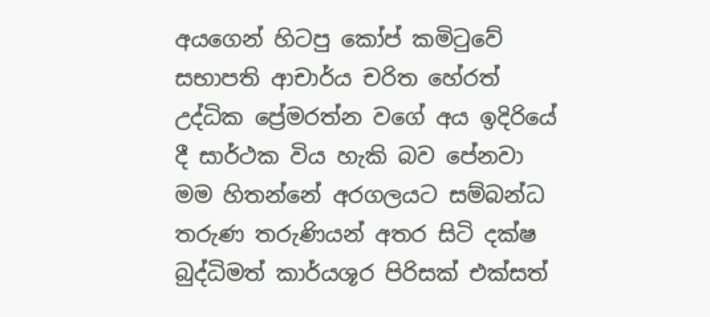අයගෙන් හිටපු කෝප් කමිටුවේ සභාපති ආචාර්ය චරිත හේරත් උද්ධික ප්‍රේමරත්න වගේ අය ඉදිරියේ දී සාර්ථක විය හැකි බව පේනවා මම හිතන්නේ අරගලයට සම්බන්ධ තරුණ තරුණියන් අතර සිටි දක්ෂ බුද්ධිමත් කාර්යශූර පිරිසක් එක්සත්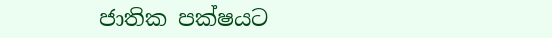ජාතික පක්ෂයට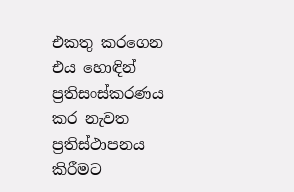එකතු කරගෙන එය හොඳින් ප්‍රතිසංස්කරණය කර නැවත ප්‍රතිස්ථාපනය කිරීමට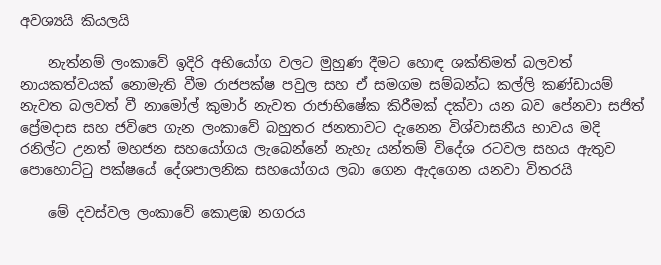අවශ්‍යයි කියලයි

    නැත්නම් ලංකාවේ ඉදිරි අභියෝග වලට මුහුණ දීමට හොඳ ශක්තිමත් බලවත් නායකත්වයක් නොමැති වීම රාජපක්ෂ පවුල සහ ඒ සමගම සම්බන්ධ කල්ලි කණ්ඩායම් නැවත බලවත් වී නාමෝල් කුමාර් නැවත රාජාභිෂේක කිරීමක් දක්වා යන බව පේනවා සජිත් ප්‍රේමදාස සහ ජවිපෙ ගැන ලංකාවේ බහුතර ජනතාවට දැනෙන විශ්වාසනීය භාවය මදි රනිල්ට උනත් මහජන සහයෝගය ලැබෙන්නේ නැහැ යන්තම් විදේශ රටවල සහය ඇතුව පොහොට්ටු පක්ෂයේ දේශපාලනික සහයෝගය ලබා ගෙන ඇදගෙන යනවා විතරයි

    මේ දවස්වල ලංකාවේ කොළඹ නගරය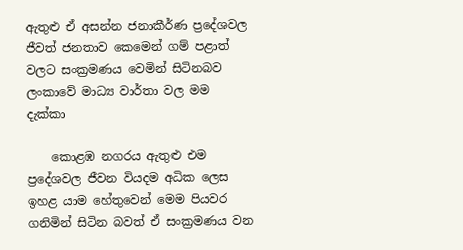ඇතුළු ඒ අසන්න ජනාකීර්ණ ප්‍රදේශවල ජීවත් ජනතාව කෙමෙන් ගම් පළාත් වලට සංක්‍රමණය වෙමින් සිටිනබව ලංකාවේ මාධ්‍ය වාර්තා වල මම දැක්කා

    කොළඹ නගරය ඇතුළු එම ප්‍රදේශවල ජීවන වියදම අධික ලෙස ඉහළ යාම හේතුවෙන් මෙම පියවර ගනිමින් සිටින බවත් ඒ සංක්‍රමණය වන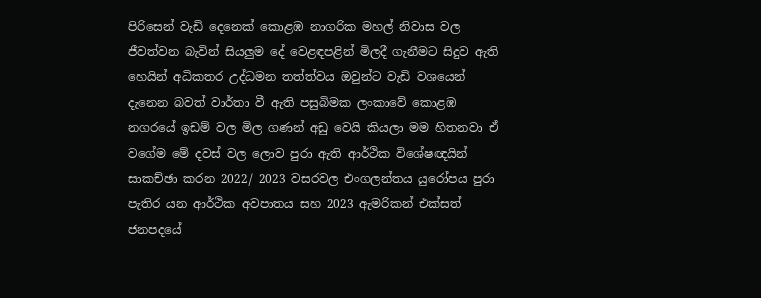පිරිසෙන් වැඩි දෙනෙක් කොළඹ නාගරික මහල් නිවාස වල ජීවත්වන බැවින් සියලුම දේ වෙළඳපළින් මිලදී ගැනීමට සිදුව ඇති හෙයින් අධිකතර උද්ධමන තත්ත්වය ඔවුන්ට වැඩි වශයෙන් දැනෙන බවත් වාර්තා වී ඇති පසුබිමක ලංකාවේ කොළඹ නගරයේ ඉඩම් වල මිල ගණන් අඩු වෙයි කියලා මම හිතනවා ඒ වගේම මේ දවස් වල ලොව පුරා ඇති ආර්ථික විශේෂඥයින් සාකච්ඡා කරන 2022/ 2023 වසරවල එංගලන්තය යුරෝපය පුරා පැතිර යන ආර්ථික අවපාතය සහ 2023 ඇමරිකන් එක්සත් ජනපදයේ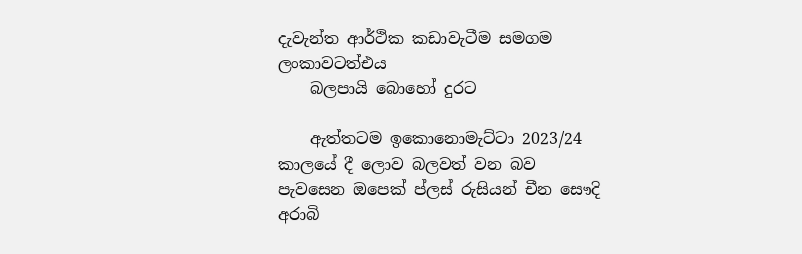දැවැන්ත ආර්ථික කඩාවැටීම සමගම ලංකාවටත්එය
    බලපායි බොහෝ දුරට

    ඇත්තටම ඉකොනොමැට්ටා 2023/24 කාලයේ දී ලොව බලවත් වන බව පැවසෙන ඔපෙක් ප්ලස් රුසියන් චීන සෞදි අරාබි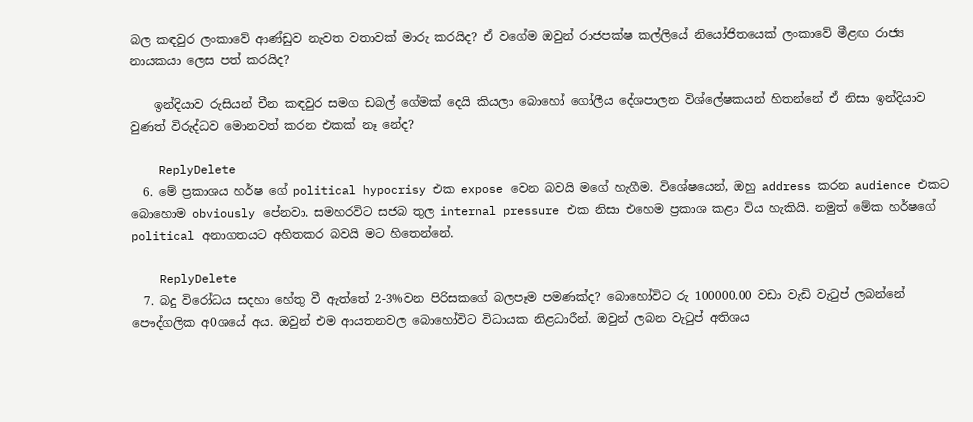බල කඳවුර ලංකාවේ ආණ්ඩුව නැවත වතාවක් මාරු කරයිද? ඒ වගේම ඔවුන් රාජපක්ෂ කල්ලියේ නියෝජිතයෙක් ලංකාවේ මීළඟ රාජ්‍ය නායකයා ලෙස පත් කරයිද?

    ඉන්දියාව රුසියන් චීන කඳවුර සමග ඩබල් ගේමක් දෙයි කියලා බොහෝ ගෝලීය දේශපාලන විශ්ලේෂකයන් හිතන්නේ ඒ නිසා ඉන්දියාව වුණත් විරුද්ධව මොනවත් කරන එකක් නෑ නේද?

    ReplyDelete
  6. මේ ප්‍රකාශය හර්ෂ ගේ political hypocrisy එක expose වෙන බවයි මගේ හැගීම. විශේෂයෙන්, ඔහු address කරන audience එකට බොහොම obviously පේනවා. සමහරවිට සජබ තුල internal pressure එක නිසා එහෙම ප්‍රකාශ කළා විය හැකියි. නමුත් මේක හර්ෂගේ political අනාගතයට අහිතකර බවයි මට හිතෙන්නේ.

    ReplyDelete
  7. බදු විරෝධය සදහා හේතු වී ඇත්තේ 2-3%වන පිරිසකගේ බලපෑම පමණක්ද? බොහෝවිට රු 100000.00 වඩා වැඩි වැටුප් ලබන්නේ පෞද්ගලික අ0ශයේ අය. ඔවුන් එම ආයතනවල බොහෝවිට විධායක නිළධාරීන්. ඔවුන් ලබන වැටුප් අතිශය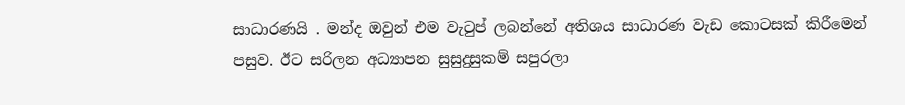සාධාරණයි . මන්ද ඔවුන් එම වැටුප් ලබන්නේ අතිශය සාධාරණ වැඩ කොටසක් කිරීමෙන් පසුව. ඊට සරිලන අධ්‍යාපන සුසුදුසුකම් සපුරලා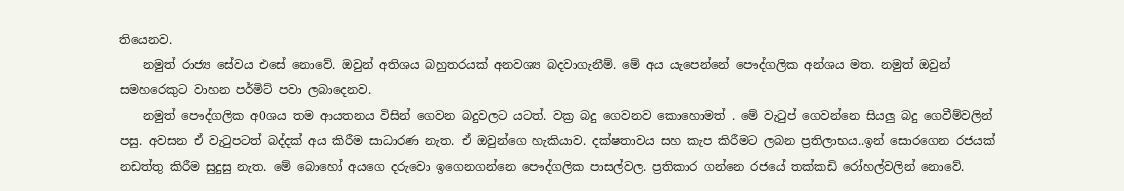තියෙනව.
    නමුත් රාජ්‍ය සේවය එසේ නොවේ. ඔවුන් අතිශය බහුතරයක් අනවශ්‍ය බදවාගැනීම්. මේ අය යැපෙන්නේ පෞද්ගලික අන්ශය මත. නමුත් ඔවුන් සමහරෙකුට වාහන පර්මිට් පවා ලබාදෙනව.
    නමුත් පෞද්ගලික අ0ශය තම ආයතනය විසින් ගෙවන බදුවලට යටත්. වක්‍ර බදු ගෙවනව කොහොමත් . මේ වැටුප් ගෙවන්නෙ සියලු බදු ගෙවීම්වලින් පසු. අවසන ඒ වැටුපටත් බද්දක් අය කිරීම සාධාරණ නැත. ඒ ඔවුන්ගෙ හැකියාව. දක්ෂතාවය සහ කැප කිරීමට ලබන ප්‍රතිලාභය..ඉන් සොරගෙන රජයක් නඩත්තු කිරීම සුදුසු නැත. මේ බොහෝ අයගෙ දරුවො ඉගෙනගන්නෙ පෞද්ගලික පාසල්වල. ප්‍රතිකාර ගන්නෙ රජයේ තක්කඩි රෝහල්වලින් නොවේ.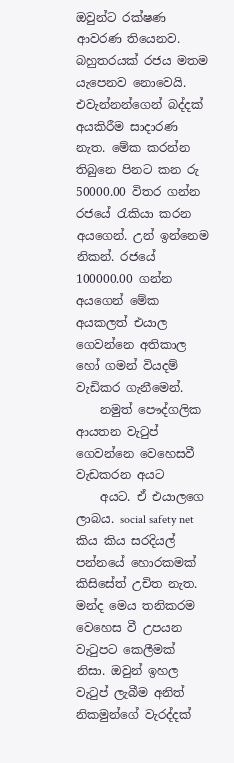ඔවුන්ට රක්ෂණ ආවරණ තියෙනව. බහුතරයක් රජය මතම යැපෙනව නොවෙයි. එවැන්නන්ගෙන් බද්දක් අයකිරීම සාදාරණ නැත. මේක කරන්න තිබුනෙ පිනට කන රු 50000.00 විතර ගන්න රජයේ රැකියා කරන අයගෙන්. උන් ඉන්නෙම නිකන්. රජයේ 100000.00 ගන්න අයගෙන් මේක අයකලත් එයාල ගෙවන්නෙ අතිකාල හෝ ගමන් වියදම් වැඩිකර ගැනීමෙන්.
    නමුත් පෞද්ගලික ආයතන වැටුප් ගෙවන්නෙ වෙහෙසවී වැඩකරන අයට
    අයට. ඒ එයාලගෙ ලාබය. social safety net කිය කිය සරදියල් පන්නයේ හොරකමක් කිසිසේත් උචිත නැත. මන්ද මෙය තනිකරම වෙහෙස වී උපයන වැටුපට කෙලීමක් නිසා. ඔවුන් ඉහල වැටුප් ලැබීම අනිත් නිකමුන්ගේ වැරද්දක්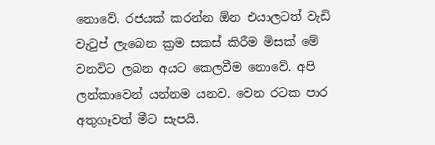නොවේ. රජයක් කරන්න ඕන එයාලටත් වැඩි වැටුප් ලැබෙන ක්‍රම සකස් කිරීම මිසක් මේ වනවිට ලබන අයට කෙලවීම නොවේ. අපි ලන්කාවෙන් යන්නම යනව. වෙන රටක පාර අතුගෑවත් මීට සැපයි.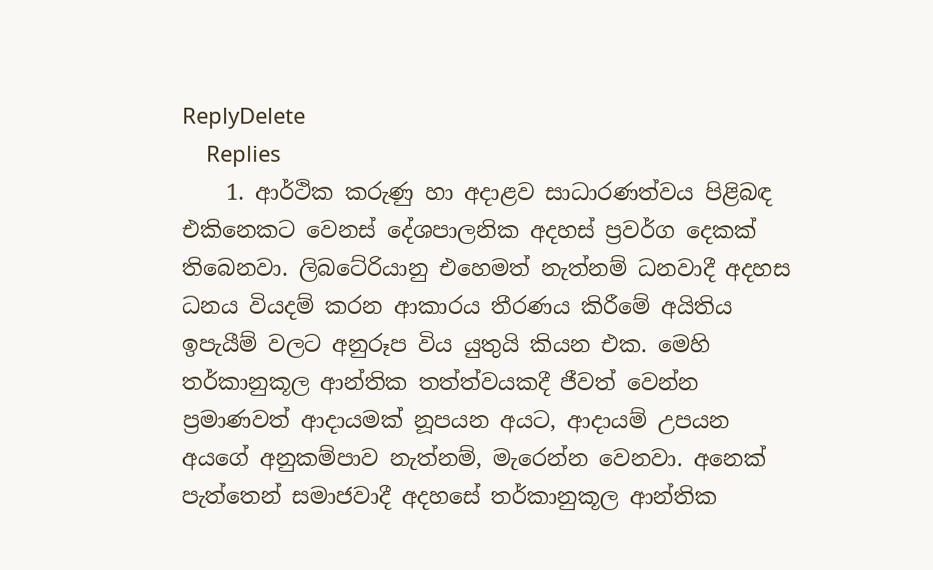ReplyDelete
    Replies
    1. ආර්ථික කරුණු හා අදාළව සාධාරණත්වය පිළිබඳ එකිනෙකට වෙනස් දේශපාලනික අදහස් ප්‍රවර්ග දෙකක් තිබෙනවා. ලිබටේරියානු එහෙමත් නැත්නම් ධනවාදී අදහස ධනය වියදම් කරන ආකාරය තීරණය කිරීමේ අයිතිය ඉපැයීම් වලට අනුරූප විය යුතුයි කියන එක. මෙහි තර්කානුකූල ආන්තික තත්ත්වයකදී ජීවත් වෙන්න ප්‍රමාණවත් ආදායමක් නූපයන අයට, ආදායම් උපයන අයගේ අනුකම්පාව නැත්නම්, මැරෙන්න වෙනවා. අනෙක් පැත්තෙන් සමාජවාදී අදහසේ තර්කානුකූල ආන්තික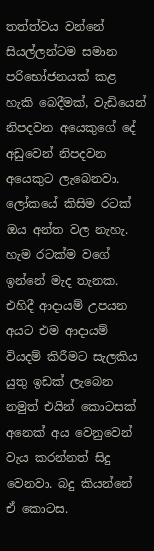තත්ත්වය වන්නේ සියල්ලන්ටම සමාන පරිභෝජනයක් කළ හැකි බෙදීමක්, වැඩියෙන් නිපදවන අයෙකුගේ දේ අඩුවෙන් නිපදවන අයෙකුට ලැබෙනවා. ලෝකයේ කිසිම රටක් ඔය අන්ත වල නැහැ. හැම රටක්ම වගේ ඉන්නේ මැද තැනක. එහිදී ආදායම් උපයන අයට එම ආදායම් වියදම් කිරීමට සැලකිය යුතු ඉඩක් ලැබෙන නමුත් එයින් කොටසක් අනෙක් අය වෙනුවෙන් වැය කරන්නත් සිදු වෙනවා. බදු කියන්නේ ඒ කොටස.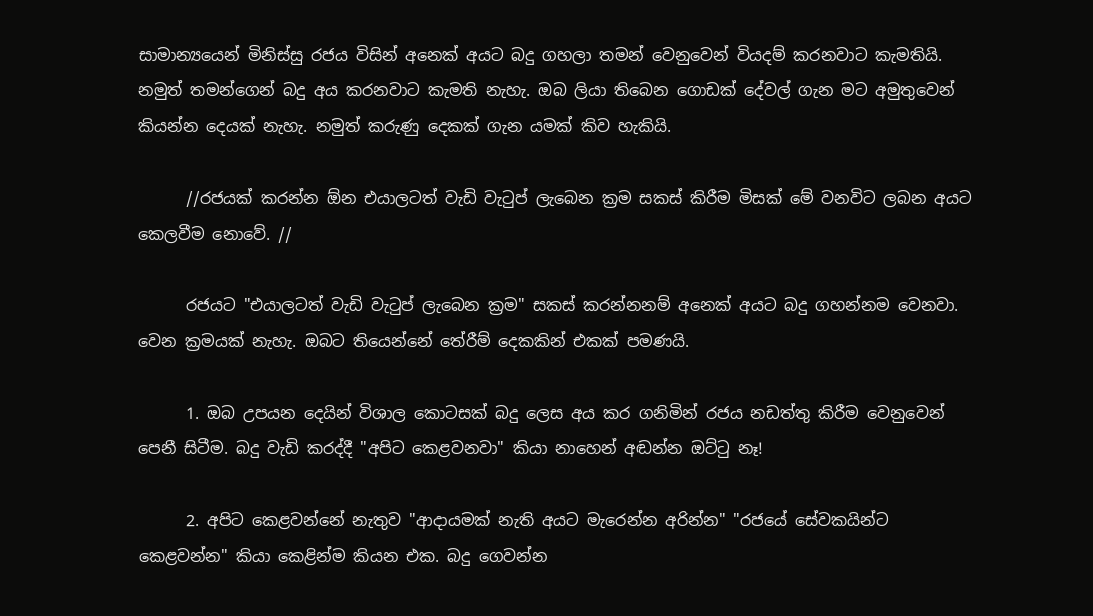සාමාන්‍යයෙන් මිනිස්සු රජය විසින් අනෙක් අයට බදු ගහලා තමන් වෙනුවෙන් වියදම් කරනවාට කැමතියි. නමුත් තමන්ගෙන් බදු අය කරනවාට කැමති නැහැ. ඔබ ලියා තිබෙන ගොඩක් දේවල් ගැන මට අමුතුවෙන් කියන්න දෙයක් නැහැ. නමුත් කරුණු දෙකක් ගැන යමක් කිව හැකියි.

      //රජයක් කරන්න ඕන එයාලටත් වැඩි වැටුප් ලැබෙන ක්‍රම සකස් කිරීම මිසක් මේ වනවිට ලබන අයට කෙලවීම නොවේ. //

      රජයට "එයාලටත් වැඩි වැටුප් ලැබෙන ක්‍රම" සකස් කරන්නනම් අනෙක් අයට බදු ගහන්නම වෙනවා. වෙන ක්‍රමයක් නැහැ. ඔබට තියෙන්නේ තේරීම් දෙකකින් එකක් පමණයි.

      1. ඔබ උපයන දෙයින් විශාල කොටසක් බදු ලෙස අය කර ගනිමින් රජය නඩත්තු කිරීම වෙනුවෙන් පෙනී සිටීම. බදු වැඩි කරද්දී "අපිට කෙළවනවා" කියා නාහෙන් අඬන්න ඔට්ටු නෑ!

      2. අපිට කෙළවන්නේ නැතුව "ආදායමක් නැති අයට මැරෙන්න අරින්න" "රජයේ සේවකයින්ට කෙළවන්න" කියා කෙළින්ම කියන එක. බදු ගෙවන්න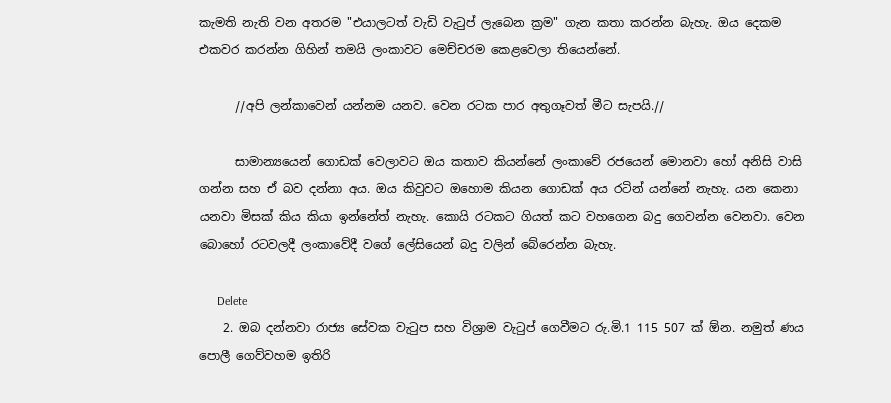කැමති නැති වන අතරම "එයාලටත් වැඩි වැටුප් ලැබෙන ක්‍රම" ගැන කතා කරන්න බැහැ. ඔය දෙකම එකවර ක‍රන්න ගිහින් තමයි ලංකාවට මෙච්චරම කෙළවෙලා තියෙන්නේ.

      //අපි ලන්කාවෙන් යන්නම යනව. වෙන රටක පාර අතුගෑවත් මීට සැපයි.//

      සාමාන්‍යයෙන් ගොඩක් වෙලාවට ඔය කතාව කියන්නේ ලංකාවේ රජයෙන් මොනවා හෝ අනිසි වාසි ගන්න සහ ඒ බව දන්නා අය. ඔය කිවුවට ඔහොම කියන ගොඩක් අය රටින් යන්නේ නැහැ. යන කෙනා යනවා මිසක් කිය කියා ඉන්නේත් නැහැ. කොයි රටකට ගියත් කට වහගෙන බදු ගෙවන්න වෙනවා. වෙන බොහෝ රටවලදී ලංකාවේදී වගේ ලේසියෙන් බදු වලින් බේරෙන්න බැහැ.

      Delete
    2. ඔබ දන්නවා රාජ්‍ය සේවක වැටුප සහ විශ්‍රාම වැටුප් ගෙවීමට රු.මි.1 115 507 ක් ඕන. නමුත් ණය පොලී ගෙව්වහම ඉතිරි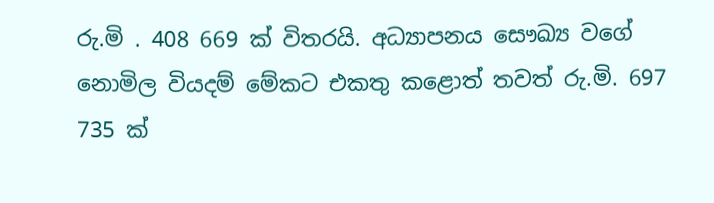රු.මි . 408 669 ක් විතරයි. අධ්‍යාපනය සෞඛ්‍ය වගේ නොමිල වියදම් මේකට එකතු කළොත් තවත් රු.මි. 697 735 ක්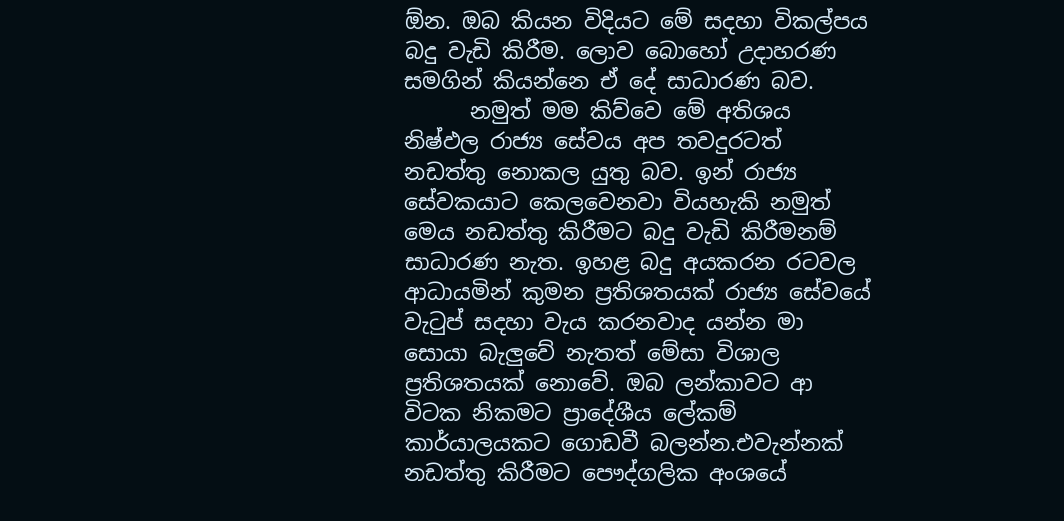ඕන. ඔබ කියන විදියට මේ සදහා විකල්පය බදු වැඩි කිරීම. ලොව බොහෝ උදාහරණ සමගින් කියන්නෙ ඒ දේ සාධාරණ බව.
      නමුත් මම කිව්වෙ මේ අතිශය නිෂ්ඵල රාජ්‍ය සේවය අප තවදුරටත් නඩත්තු නොකල යුතු බව. ඉන් රාජ්‍ය සේවකයාට කෙලවෙනවා වියහැකි නමුත් මෙය නඩත්තු කිරීමට බදු වැඩි කිරීමනම් සාධාරණ නැත. ඉහළ බදු අයකරන රටවල ආධායමින් කුමන ප්‍රතිශතයක් රාජ්‍ය සේවයේ වැටුප් සදහා වැය කරනවාද යන්න මා සොයා බැලුවේ නැතත් මේසා විශාල ප්‍රතිශතයක් නොවේ. ඔබ ලන්කාවට ආ විටක නිකමට ප්‍රාදේශීය ලේකම් කාර්යාලයකට ගොඩවී බලන්න.එවැන්නක් නඩත්තු කිරීමට පෞද්ගලික අංශයේ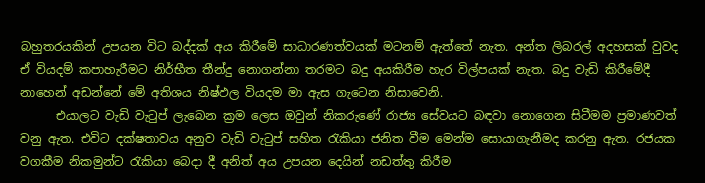බහුතරයකින් උපයන විට බද්දක් අය කිරීමේ සාධාරණත්වයක් මටනම් ඇත්තේ නැත. අන්ත ලිබරල් අදහසක් වුවද ඒ වියදම් කපාහැරීමට නිර්භීත තීන්දු නොගන්නා තරමට බදු අයකිරීම හැර විල්පයක් නැත. බදු වැඩි කිරීමේදී නාහෙන් අඩන්නේ මේ අතිශය නිෂ්ඵල වියදම මා ඇස ගැටෙන නිසාවෙනි.
      එයාලට වැඩි වැටුප් ලැබෙන ක්‍රම ලෙස ඔවුන් නිකරුණේ රාජ්‍ය සේවයට බඳවා නොගෙන සිටීමම ප්‍රමාණවත් වනු ඇත. එවිට දක්ෂතාවය අනුව වැඩි වැටුප් සහිත රැකියා ජනිත වීම මෙන්ම සොයාගැනීමද කරනු ඇත. රජයක වගකීම නිකමුන්ට රැකියා බෙදා දී අනිත් අය උපයන දෙයින් නඩත්තු කිරීම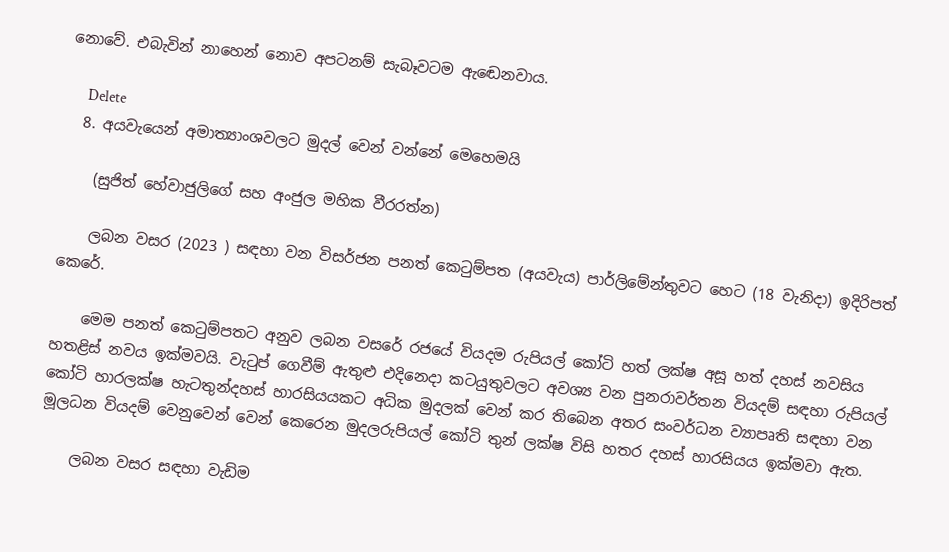නොවේ. එබැවින් නාහෙන් නොව අපටනම් සැබෑවටම ඇඬෙනවාය.

      Delete
  8. අයවැයෙන් අමාත්‍යාංශවලට මුදල් වෙන් වන්නේ මෙහෙමයි

    (සුජිත් හේවාජුලිගේ සහ අංජුල මහික වීරරත්න)

    ලබන වසර (2023 ) සඳහා වන විසර්ජන පනත් කෙටුම්පත (අයවැය) පාර්ලිමේන්තුවට හෙට (18 වැනිදා) ඉදිරිපත් කෙරේ.

    මෙම පනත් කෙටුම්පතට අනුව ලබන වසරේ රජයේ වියදම රුපියල් කෝටි හත් ලක්ෂ අසූ හත් දහස් නවසිය හතළිස් නවය ඉක්මවයි. වැටුප් ගෙවීම් ඇතුළු එදිනෙදා කටයුතුවලට අවශ්‍ය වන පුනරාවර්තන වියදම් සඳහා රුපියල් කෝටි හාරලක්ෂ හැටතුන්දහස් හාරසියයකට අධික මුදලක් වෙන් කර තිබෙන අතර සංවර්ධන ව්‍යාපෘති සඳහා වන මූලධන වියදම් වෙනුවෙන් වෙන් කෙරෙන මුදලරුපියල් කෝටි තුන් ලක්ෂ විසි හතර දහස් හාරසියය ඉක්මවා ඇත.

    ලබන වසර සඳහා වැඩිම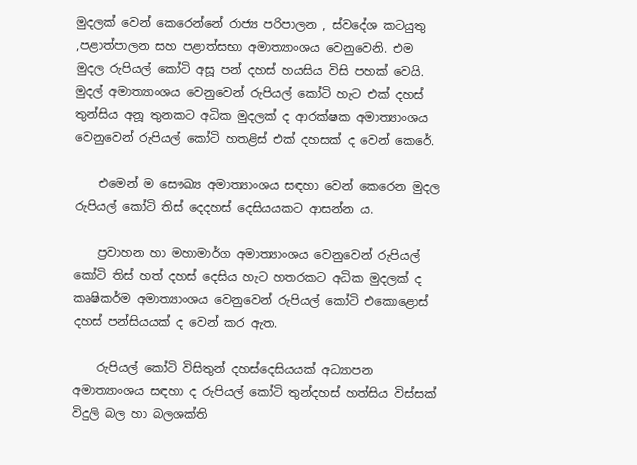මුදලක් වෙන් කෙරෙන්නේ රාජ්‍ය පරිපාලන , ස්වදේශ කටයුතු ,පළාත්පාලන සහ පළාත්සභා අමාත්‍යාංශය වෙනුවෙනි. එම මුදල රුපියල් කෝටි අසූ පන් දහස් හයසිය විසි පහක් වෙයි. මුදල් අමාත්‍යාංශය වෙනුවෙන් රුපියල් කෝටි හැට එක් දහස් තුන්සිය අනූ තුනකට අධික මුදලක් ද ආරක්ෂක අමාත්‍යාංශය වෙනුවෙන් රුපියල් කෝටි හතළිස් එක් දහසක් ද වෙන් කෙරේ.

    එමෙන් ම සෞඛ්‍ය අමාත්‍යාංශය සඳහා වෙන් කෙරෙන මුදල රුපියල් කෝටි තිස් දෙදහස් දෙසියයකට ආසන්න ය.

    ප්‍රවාහන හා මහාමාර්ග අමාත්‍යාංශය වෙනුවෙන් රුපියල් කෝටි තිස් හත් දහස් දෙසිය හැට හතරකට අධික මුදලක් ද කෘෂිකර්ම අමාත්‍යාංශය වෙනුවෙන් රුපියල් කෝටි එකොළොස් දහස් පන්සියයක් ද වෙන් කර ඇත.

    රුපියල් කෝටි විසිතුන් දහස්දෙසියයක් අධ්‍යාපන අමාත්‍යාංශය සඳහා ද රුපියල් කෝටි තුන්දහස් හත්සිය විස්සක් විදුලි බල හා බලශක්ති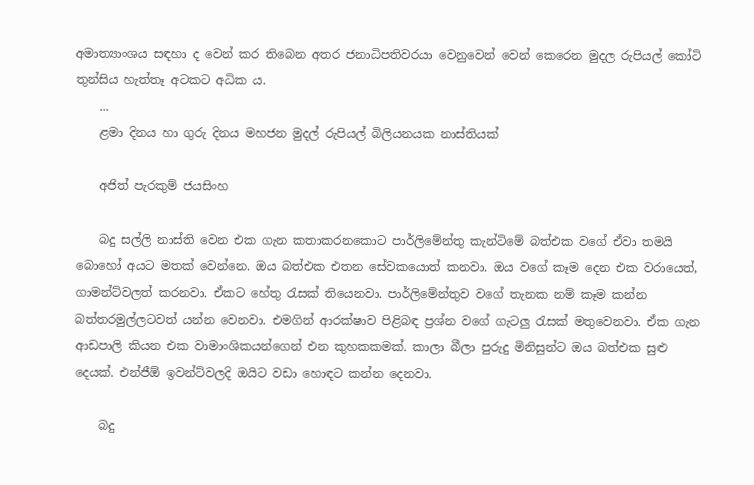අමාත්‍යාංශය සඳහා ද වෙන් කර තිබෙන අතර ජනාධිපතිවරයා වෙනුවෙන් වෙන් කෙරෙන මුදල රුපියල් කෝටි තුන්සිය හැත්තෑ අටකට අධික ය.
    ...
    ළමා දිනය හා ගුරු දිනය මහජන මුදල් රුපියල් බිලියනයක නාස්තියක්

    අජිත් පැරකුම් ජයසිංහ

    බදු සල්ලි නාස්ති වෙන එක ගැන කතාකරනකොට පාර්ලිමේන්තු කැන්ටිමේ බත්එක වගේ ඒවා තමයි බොහෝ අයට මතක් වෙන්නෙ. ඔය බත්එක එතන සේවකයොත් කනවා. ඔය වගේ කෑම දෙන එක වරායෙත්, ගාමන්ට්වලත් කරනවා. ඒකට හේතු රැසක් තියෙනවා. පාර්ලිමේන්තුව වගේ තැනක නම් කෑම කන්න බත්තරමුල්ලටවත් යන්න වෙනවා. එමගින් ආරක්ෂාව පිළිබඳ ප්‍රශ්න වගේ ගැටලු රැසක් මතුවෙනවා. ඒක ගැන ආඩපාලි කියන එක වාමාංශිකයන්ගෙන් එන කුහකකමක්. කාලා බීලා පුරුදු මිනිසුන්ට ඔය බත්එක සුළු දෙයක්. එන්ජීඕ ඉවන්ට්වලදි ඔයිට වඩා හොඳට කන්න දෙනවා.

    බදු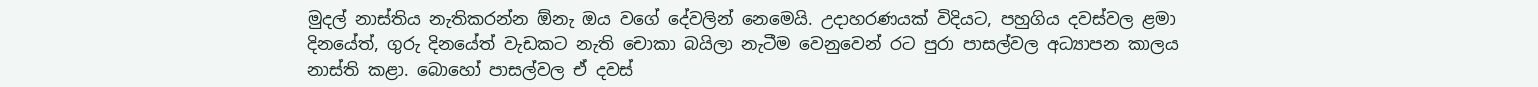මුදල් නාස්තිය නැතිකරන්න ඕනැ ඔය වගේ දේවලින් නෙමෙයි. උදාහරණයක් විදියට, පහුගිය දවස්වල ළමා දිනයේත්, ගුරු දිනයේත් වැඩකට නැති චොකා බයිලා නැටීම වෙනුවෙන් රට පුරා පාසල්වල අධ්‍යාපන කාලය නාස්ති කළා. බොහෝ පාසල්වල ඒ දවස්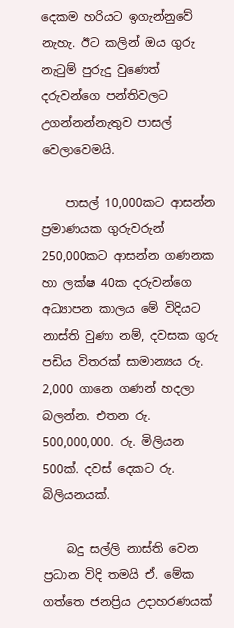දෙකම හරියට ඉගැන්නුවේ නැහැ. ඊට කලින් ඔය ගුරු නැටුම් පුරුදු වුණෙත් දරුවන්ගෙ පන්තිවලට උගන්නන්නැතුව පාසල් වෙලාවෙමයි.

    පාසල් 10,000කට ආසන්න ප්‍රමාණයක ගුරුවරුන් 250,000කට ආසන්න ගණනක හා ලක්ෂ 40ක දරුවන්ගෙ අධ්‍යාපන කාලය මේ විදියට නාස්ති වුණා නම්, දවසක ගුරු පඩිය විතරක් සාමාන්‍යය රු. 2,000 ගානෙ ගණන් හදලා බලන්න. එතන රු. 500,000,000. රු. මිලියන 500ක්. දවස් දෙකට රු. බිලියනයක්.

    බදු සල්ලි නාස්ති වෙන ප්‍රධාන විදි තමයි ඒ. මේක ගත්තෙ ජනප්‍රිය උදාහරණයක්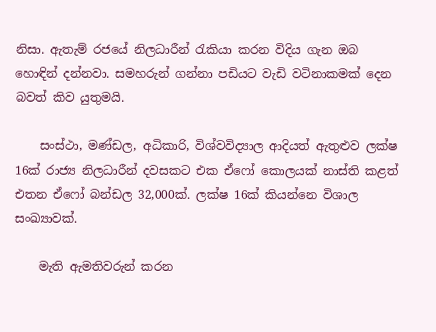නිසා. ඇතැම් රජයේ නිලධාරීන් රැකියා කරන විදිය ගැන ඔබ හොඳින් දන්නවා. සමහරුන් ගන්නා පඩියට වැඩි වටිනාකමක් දෙන බවත් කිව යුතුමයි.

    සංස්ථා, මණ්ඩල, අධිකාරි, විශ්වවිද්‍යාල ආදියත් ඇතුළුව ලක්ෂ 16ක් රාජ්‍ය නිලධාරීන් දවසකට එක ඒෆෝ කොලයක් නාස්ති කළත් එතන ඒෆෝ බන්ඩල 32,000ක්. ලක්ෂ 16ක් කියන්නෙ විශාල සංඛ්‍යාවක්.

    මැති ඇමතිවරුන් කරන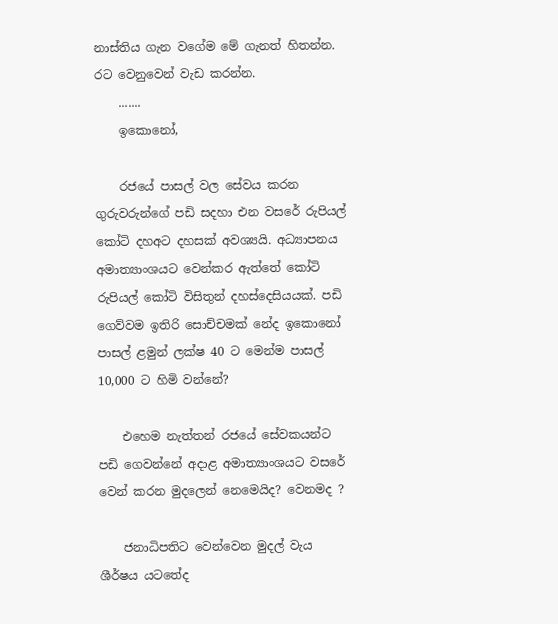නාස්තිය ගැන වගේම මේ ගැනත් හිතන්න. රට වෙනුවෙන් වැඩ කරන්න.
    .......
    ඉකොනෝ,

    රජයේ පාසල් වල සේවය කරන ගුරුවරුන්ගේ පඩි සදහා එන වසරේ රුපියල් කෝටි දහඅට දහසක් අවශ්‍යයි. අධ්‍යාපනය අමාත්‍යාංශයට වෙන්කර ඇත්තේ කෝටි රුපියල් කෝටි විසිතුන් දහස්දෙසියයක්. පඩි ගෙව්වම ඉතිරි සොච්චමක් නේද ඉකොනෝ පාසල් ළමුන් ලක්ෂ 40 ට මෙන්ම පාසල් 10,000 ට හිමි වන්නේ?

    එහෙම නැත්තන් රජයේ සේවකයන්ට පඩි ගෙවන්නේ අදාළ අමාත්‍යාංශයට වසරේ වෙන් කරන මුදලෙන් නෙමෙයිද? වෙනමද ?

    ජනාධිපතිට වෙන්වෙන මුදල් වැය ශීර්ෂය යටතේද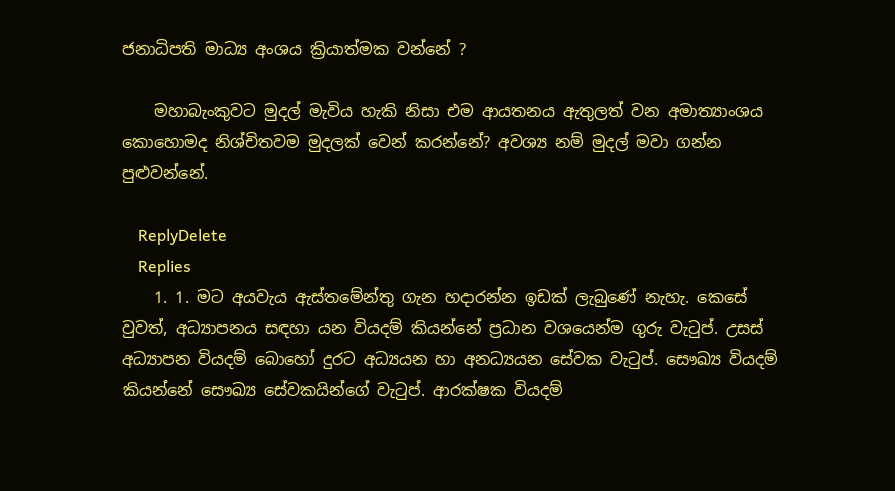ජනාධිපති මාධ්‍ය අංශය ක්‍රියාත්මක වන්නේ ?

    මහාබැංකුවට මුදල් මැවිය හැකි නිසා එම ආයතනය ඇතුලත් වන අමාත්‍යාංශය කොහොමද නිශ්චිතවම මුදලක් වෙන් කරන්නේ? අවශ්‍ය නම් මුදල් මවා ගන්න පුළුවන්නේ.

    ReplyDelete
    Replies
    1. 1. මට අයවැය ඇස්තමේන්තු ගැන හදාරන්න ඉඩක් ලැබුණේ නැහැ. කෙසේ වුවත්, අධ්‍යාපනය සඳහා යන වියදම් කියන්නේ ප්‍රධාන වශයෙන්ම ගුරු වැටුප්. උසස් අධ්‍යාපන වියදම් බොහෝ දුරට අධ්‍යයන හා අනධ්‍යයන සේවක වැටුප්. සෞඛ්‍ය වියදම් කියන්නේ සෞඛ්‍ය සේවකයින්ගේ වැටුප්. ආරක්ෂක වියදම්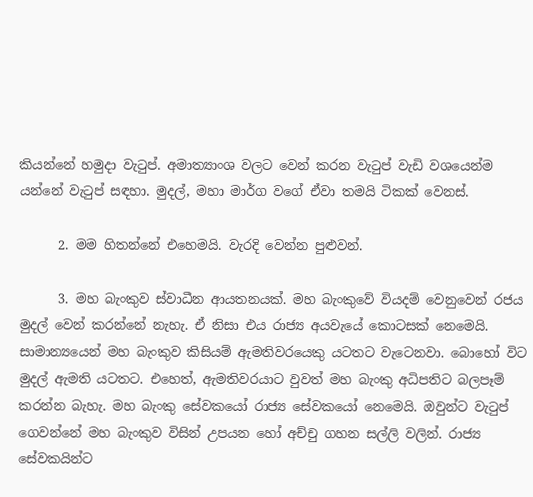කියන්නේ හමුදා වැටුප්. අමාත්‍යාංශ වලට වෙන් කරන වැටුප් වැඩි වශයෙන්ම යන්නේ වැටුප් සඳහා. මුදල්, මහා මාර්ග වගේ ඒවා තමයි ටිකක් වෙනස්.

      2. මම හිතන්නේ එහෙමයි. වැරදි වෙන්න පුළුවන්.

      3. මහ බැංකුව ස්වාධීන ආයතනයක්. මහ බැංකුවේ වියදම් වෙනුවෙන් රජය මුදල් වෙන් කරන්නේ නැහැ. ඒ නිසා එය රාජ්‍ය අයවැයේ කොටසක් නෙමෙයි. සාමාන්‍යයෙන් මහ බැංකුව කිසියම් ඇමතිවරයෙකු යටතට වැටෙනවා. බොහෝ විට මුදල් ඇමති යටතට. එහෙත්, ඇමතිවරයාට වුවත් මහ බැංකු අධිපතිට බලපෑම් කරන්න බැහැ. මහ බැංකු සේවකයෝ රාජ්‍ය සේවකයෝ නෙමෙයි. ඔවුන්ට වැටුප් ගෙවන්නේ මහ බැංකුව විසින් උපයන හෝ අච්චු ගහන සල්ලි වලින්. රාජ්‍ය සේවකයින්ට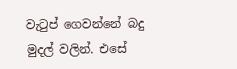වැටුප් ගෙවන්නේ බදු මුදල් වලින්. එසේ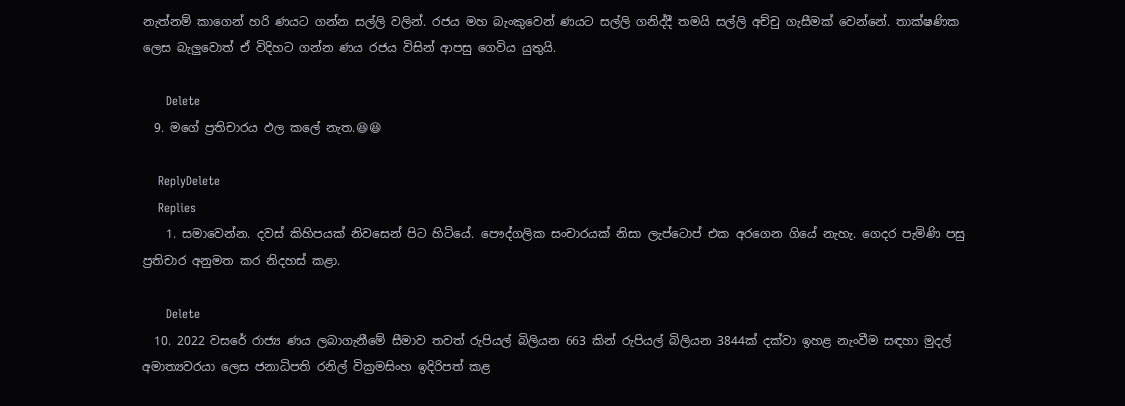නැත්නම් කාගෙන් හරි ණයට ගන්න සල්ලි වලින්. රජය මහ බැංකුවෙන් ණයට සල්ලි ගනිද්දී තමයි සල්ලි අච්චු ගැසීමක් වෙන්නේ. තාක්ෂණික ලෙස බැලුවොත් ඒ විදිහට ගන්න ණය රජය විසින් ආපසු ගෙවිය යුතුයි.

      Delete
  9. මගේ ප්‍රතිචාරය ඵල කලේ නැත.😆😆

    ReplyDelete
    Replies
    1. සමාවෙන්න. දවස් කිහිපයක් නිවසෙන් පිට හිටියේ. පෞද්ගලික සංචාරයක් නිසා ලැප්ටොප් එක අරගෙන ගියේ නැහැ. ගෙදර පැමිණි පසු ප්‍රතිචාර අනුමත කර නිදහස් කළා.

      Delete
  10. 2022 වසරේ රාජ්‍ය ණය ලබාගැනීමේ සීමාව තවත් රුපියල් බිලියන 663 කින් රුපියල් බිලියන 3844ක් දක්වා ඉහළ නැංවීම සඳහා මුදල් අමාත්‍යවරයා ලෙස ජනාධිපති රනිල් වික්‍රමසිංහ ඉදිරිපත් කළ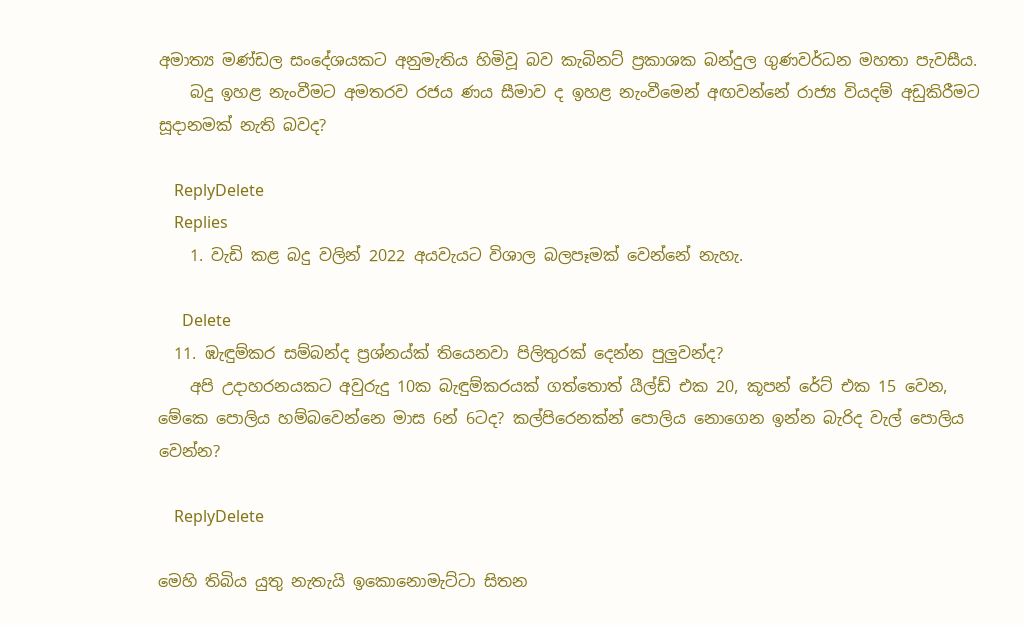අමාත්‍ය මණ්ඩල සංදේශයකට අනුමැතිය හිමිවූ බව කැබිනට් ප්‍රකාශක බන්දුල ගුණවර්ධන මහතා පැවසීය.
    බදු ඉහළ නැංවීමට අමතරව රජය ණය සීමාව ද ඉහළ නැංවීමෙන් අඟවන්නේ රාජ්‍ය වියදම් අඩුකිරීමට සූදානමක් නැති බවද?

    ReplyDelete
    Replies
    1. වැඩි කළ බදු වලින් 2022 අයවැයට විශාල බලපෑමක් වෙන්නේ නැහැ.

      Delete
  11. ඹැඳුම්කර සම්බන්ද ප්‍රශ්නය්ක් තියෙනවා පිලිතුරක් දෙන්න පුලුවන්ද?
    අපි උදාහරනයකට අවුරුදු 10ක බැඳුම්කරයක් ගත්තොත් යීල්ඩ් එක 20, කූපන් රේට් එක 15 වෙන, මේකෙ පොලිය හම්බවෙන්නෙ මාස 6න් 6ටද? කල්පිරෙනක්න් පොලිය නොගෙන ඉන්න බැරිද වැල් පොලිය වෙන්න?

    ReplyDelete

මෙහි තිබිය යුතු නැතැයි ඉකොනොමැට්ටා සිතන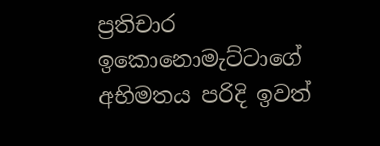ප්‍රතිචාර ඉකොනොමැට්ටාගේ අභිමතය පරිදි ඉවත්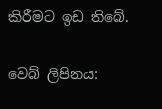කිරීමට ඉඩ තිබේ.

වෙබ් ලිපිනය: